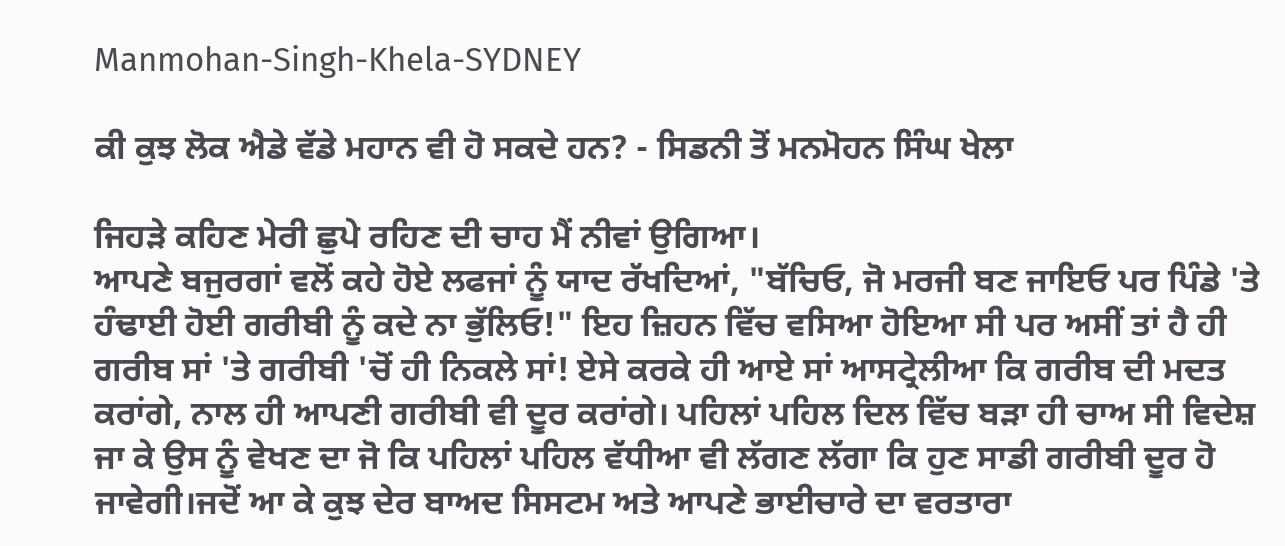Manmohan-Singh-Khela-SYDNEY

ਕੀ ਕੁਝ ਲੋਕ ਐਡੇ ਵੱਡੇ ਮਹਾਨ ਵੀ ਹੋ ਸਕਦੇ ਹਨ? - ਸਿਡਨੀ ਤੋਂ ਮਨਮੋਹਨ ਸਿੰਘ ਖੇਲਾ

ਜਿਹੜੇ ਕਹਿਣ ਮੇਰੀ ਛੁਪੇ ਰਹਿਣ ਦੀ ਚਾਹ ਮੈਂ ਨੀਵਾਂ ਉਗਿਆ।
ਆਪਣੇ ਬਜੁਰਗਾਂ ਵਲੋਂ ਕਹੇ ਹੋਏ ਲਫਜਾਂ ਨੂੰ ਯਾਦ ਰੱਖਦਿਆਂ, "ਬੱਚਿਓ, ਜੋ ਮਰਜੀ ਬਣ ਜਾਇਓ ਪਰ ਪਿੰਡੇ 'ਤੇ ਹੰਢਾਈ ਹੋਈ ਗਰੀਬੀ ਨੂੰ ਕਦੇ ਨਾ ਭੁੱਲਿਓ!" ਇਹ ਜ਼ਿਹਨ ਵਿੱਚ ਵਸਿਆ ਹੋਇਆ ਸੀ ਪਰ ਅਸੀਂ ਤਾਂ ਹੈ ਹੀ ਗਰੀਬ ਸਾਂ 'ਤੇ ਗਰੀਬੀ 'ਚੋਂ ਹੀ ਨਿਕਲੇ ਸਾਂ! ਏਸੇ ਕਰਕੇ ਹੀ ਆਏ ਸਾਂ ਆਸਟ੍ਰੇਲੀਆ ਕਿ ਗਰੀਬ ਦੀ ਮਦਤ ਕਰਾਂਗੇ, ਨਾਲ ਹੀ ਆਪਣੀ ਗਰੀਬੀ ਵੀ ਦੂਰ ਕਰਾਂਗੇ। ਪਹਿਲਾਂ ਪਹਿਲ ਦਿਲ ਵਿੱਚ ਬੜਾ ਹੀ ਚਾਅ ਸੀ ਵਿਦੇਸ਼ ਜਾ ਕੇ ਉਸ ਨੂੰ ਵੇਖਣ ਦਾ ਜੋ ਕਿ ਪਹਿਲਾਂ ਪਹਿਲ ਵੱਧੀਆ ਵੀ ਲੱਗਣ ਲੱਗਾ ਕਿ ਹੁਣ ਸਾਡੀ ਗਰੀਬੀ ਦੂਰ ਹੋ ਜਾਵੇਗੀ।ਜਦੋਂ ਆ ਕੇ ਕੁਝ ਦੇਰ ਬਾਅਦ ਸਿਸਟਮ ਅਤੇ ਆਪਣੇ ਭਾਈਚਾਰੇ ਦਾ ਵਰਤਾਰਾ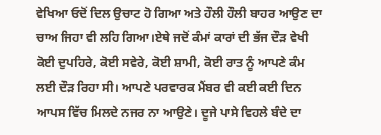ਵੇਖਿਆ ਓਦੋਂ ਦਿਲ ਉਚਾਟ ਹੋ ਗਿਆ ਅਤੇ ਹੌਲੀ ਹੌਲੀ ਬਾਹਰ ਆਉਣ ਦਾ ਚਾਅ ਜਿਹਾ ਵੀ ਲਹਿ ਗਿਆ।ਏਥੇ ਜਦੋਂ ਕੰਮਾਂ ਕਾਰਾਂ ਦੀ ਭੱਜ ਦੌੜ ਵੇਖੀ ਕੋਈ ਦੁਪਹਿਰੇ, ਕੋਈ ਸਵੇਰੇ, ਕੋਈ ਸ਼ਾਮੀ, ਕੋਈ ਰਾਤ ਨੂੰ ਆਪਣੇ ਕੰਮ ਲਈ ਦੌੜ ਰਿਹਾ ਸੀ। ਆਪਣੇ ਪਰਵਾਰਕ ਮੈਂਬਰ ਵੀ ਕਈ ਕਈ ਦਿਨ ਆਪਸ ਵਿੱਚ ਮਿਲਦੇ ਨਜਰ ਨਾ ਆਉਣੇ। ਦੂਜੇ ਪਾਸੇ ਵਿਹਲੇ ਬੰਦੇ ਦਾ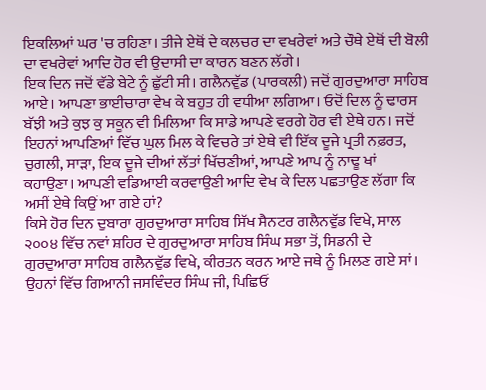ਇਕਲਿਆਂ ਘਰ 'ਚ ਰਹਿਣਾ। ਤੀਜੇ ਏਥੋਂ ਦੇ ਕਲਚਰ ਦਾ ਵਖਰੇਵਾਂ ਅਤੇ ਚੌਥੇ ਏਥੋਂ ਦੀ ਬੋਲੀ ਦਾ ਵਖਰੇਵਾਂ ਆਦਿ ਹੋਰ ਵੀ ਉਦਾਸੀ ਦਾ ਕਾਰਨ ਬਣਨ ਲੱਗੇ।
ਇਕ ਦਿਨ ਜਦੋਂ ਵੱਡੇ ਬੇਟੇ ਨੂੰ ਛੁੱਟੀ ਸੀ। ਗਲੈਨਵੁੱਡ (ਪਾਰਕਲੀ) ਜਦੋਂ ਗੁਰਦੁਆਰਾ ਸਾਹਿਬ ਆਏ। ਆਪਣਾ ਭਾਈਚਾਰਾ ਵੇਖ ਕੇ ਬਹੁਤ ਹੀ ਵਧੀਆ ਲਗਿਆ। ਓਦੋਂ ਦਿਲ ਨੂੰ ਢਾਰਸ ਬੱਝੀ ਅਤੇ ਕੁਝ ਕੁ ਸਕੂਨ ਵੀ ਮਿਲਿਆ ਕਿ ਸਾਡੇ ਆਪਣੇ ਵਰਗੇ ਹੋਰ ਵੀ ਏਥੇ ਹਨ। ਜਦੋਂ ਇਹਨਾਂ ਆਪਣਿਆਂ ਵਿੱਚ ਘੁਲ ਮਿਲ ਕੇ ਵਿਚਰੇ ਤਾਂ ਏਥੇ ਵੀ ਇੱਕ ਦੂਜੇ ਪ੍ਰਤੀ ਨਫ਼ਰਤ, ਚੁਗਲੀ, ਸਾੜਾ, ਇਕ ਦੂਜੇ ਦੀਆਂ ਲੱਤਾਂ ਖਿੱਚਣੀਆਂ, ਆਪਣੇ ਆਪ ਨੂੰ ਨਾਢੂ ਖਾਂ ਕਹਾਉਣਾ। ਆਪਣੀ ਵਡਿਆਈ ਕਰਵਾਉਣੀ ਆਦਿ ਵੇਖ ਕੇ ਦਿਲ ਪਛਤਾਉਣ ਲੱਗਾ ਕਿ ਅਸੀਂ ਏਥੇ ਕਿਉਂ ਆ ਗਏ ਹਾਂ?
ਕਿਸੇ ਹੋਰ ਦਿਨ ਦੁਬਾਰਾ ਗੁਰਦੁਆਰਾ ਸਾਹਿਬ ਸਿੱਖ ਸੈਨਟਰ ਗਲੈਨਵੁੱਡ ਵਿਖੇ, ਸਾਲ ੨੦੦੪ ਵਿੱਚ ਨਵਾਂ ਸ਼ਹਿਰ ਦੇ ਗੁਰਦੁਆਰਾ ਸਾਹਿਬ ਸਿੰਘ ਸਭਾ ਤੋਂ, ਸਿਡਨੀ ਦੇ ਗੁਰਦੁਆਰਾ ਸਾਹਿਬ ਗਲੈਨਵੁੱਡ ਵਿਖੇ, ਕੀਰਤਨ ਕਰਨ ਆਏ ਜਥੇ ਨੂੰ ਮਿਲਣ ਗਏ ਸਾਂ। ਉਹਨਾਂ ਵਿੱਚ ਗਿਆਨੀ ਜਸਵਿੰਦਰ ਸਿੰਘ ਜੀ, ਪਿਛਿਓਂ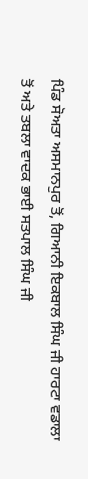ਪਿੰਡ ਸੋਅਤਾ ਅਸਮਾਨਪੁਰ ਤੋਂ, ਗਿਆਨੀ ਇਕਬਾਲ ਸਿੰਘ ਜੀ ਹਾਰਟਾ ਵਡਾਲਾ ਤੋਂ ਅਤੇ ਤਬਲਾ ਵਾਦਕ ਭਾਈ ਸਤਪਾਲ ਸਿੰਘ ਜੀ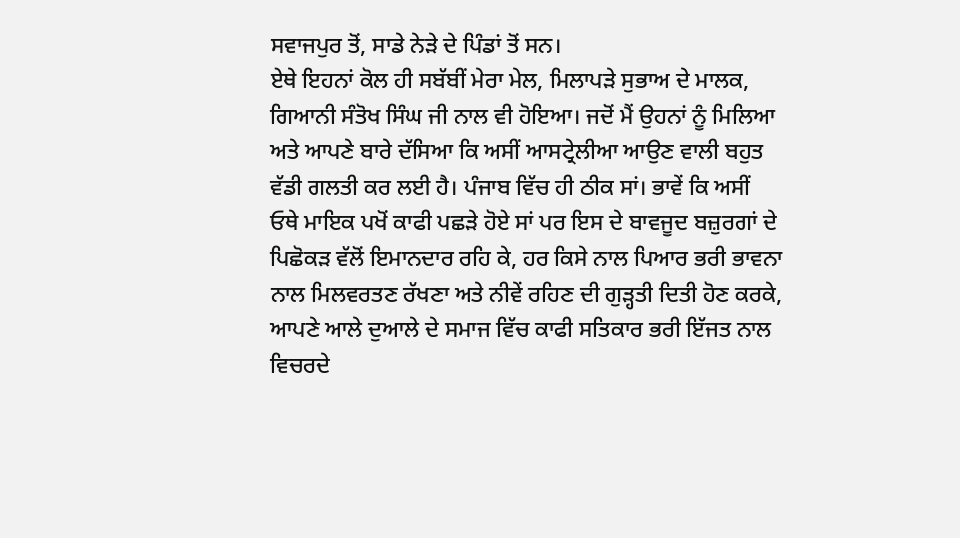ਸਵਾਜਪੁਰ ਤੋਂ, ਸਾਡੇ ਨੇੜੇ ਦੇ ਪਿੰਡਾਂ ਤੋਂ ਸਨ।
ਏਥੇ ਇਹਨਾਂ ਕੋਲ ਹੀ ਸਬੱਬੀਂ ਮੇਰਾ ਮੇਲ, ਮਿਲਾਪੜੇ ਸੁਭਾਅ ਦੇ ਮਾਲਕ, ਗਿਆਨੀ ਸੰਤੋਖ ਸਿੰਘ ਜੀ ਨਾਲ ਵੀ ਹੋਇਆ। ਜਦੋਂ ਮੈਂ ਉਹਨਾਂ ਨੂੰ ਮਿਲਿਆ ਅਤੇ ਆਪਣੇ ਬਾਰੇ ਦੱਸਿਆ ਕਿ ਅਸੀਂ ਆਸਟ੍ਰੇਲੀਆ ਆਉਣ ਵਾਲੀ ਬਹੁਤ ਵੱਡੀ ਗਲਤੀ ਕਰ ਲਈ ਹੈ। ਪੰਜਾਬ ਵਿੱਚ ਹੀ ਠੀਕ ਸਾਂ। ਭਾਵੇਂ ਕਿ ਅਸੀਂ ਓਥੇ ਮਾਇਕ ਪਖੋਂ ਕਾਫੀ ਪਛੜੇ ਹੋਏ ਸਾਂ ਪਰ ਇਸ ਦੇ ਬਾਵਜੂਦ ਬਜ਼ੁਰਗਾਂ ਦੇ ਪਿਛੋਕੜ ਵੱਲੋਂ ਇਮਾਨਦਾਰ ਰਹਿ ਕੇ, ਹਰ ਕਿਸੇ ਨਾਲ ਪਿਆਰ ਭਰੀ ਭਾਵਨਾ ਨਾਲ ਮਿਲਵਰਤਣ ਰੱਖਣਾ ਅਤੇ ਨੀਵੇਂ ਰਹਿਣ ਦੀ ਗੁੜ੍ਹਤੀ ਦਿਤੀ ਹੋਣ ਕਰਕੇ, ਆਪਣੇ ਆਲੇ ਦੁਆਲੇ ਦੇ ਸਮਾਜ ਵਿੱਚ ਕਾਫੀ ਸਤਿਕਾਰ ਭਰੀ ਇੱਜਤ ਨਾਲ ਵਿਚਰਦੇ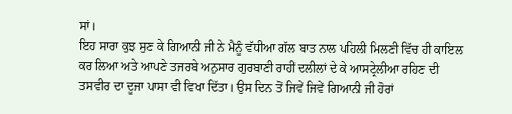ਸਾਂ।
ਇਹ ਸਾਰਾ ਕੁਝ ਸੁਣ ਕੇ ਗਿਆਨੀ ਜੀ ਨੇ ਮੈਨੂੰ ਵੱਧੀਆ ਗੱਲ ਬਾਤ ਨਾਲ ਪਹਿਲੀ ਮਿਲਣੀ ਵਿੱਚ ਹੀ ਕਾਇਲ ਕਰ ਲਿਆ ਅਤੇ ਆਪਣੇ ਤਜਰਬੇ ਅਨੁਸਾਰ ਗੁਰਬਾਣੀ ਰਾਹੀਂ ਦਲੀਲਾਂ ਦੇ ਕੇ ਆਸਟ੍ਰੇਲੀਆ ਰਹਿਣ ਦੀ ਤਸਵੀਰ ਦਾ ਦੂਜਾ ਪਾਸਾ ਵੀ ਵਿਖਾ ਦਿੱਤਾ। ਉਸ ਦਿਨ ਤੋਂ ਜਿਵੇਂ ਜਿਵੇਂ ਗਿਆਨੀ ਜੀ ਹੋਰਾਂ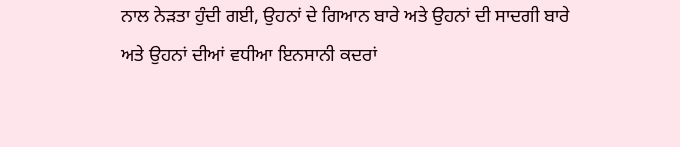ਨਾਲ ਨੇੜਤਾ ਹੁੰਦੀ ਗਈ, ਉਹਨਾਂ ਦੇ ਗਿਆਨ ਬਾਰੇ ਅਤੇ ਉਹਨਾਂ ਦੀ ਸਾਦਗੀ ਬਾਰੇ ਅਤੇ ਉਹਨਾਂ ਦੀਆਂ ਵਧੀਆ ਇਨਸਾਨੀ ਕਦਰਾਂ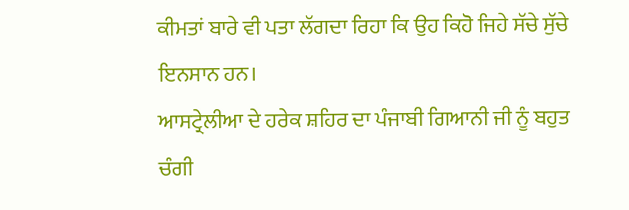ਕੀਮਤਾਂ ਬਾਰੇ ਵੀ ਪਤਾ ਲੱਗਦਾ ਰਿਹਾ ਕਿ ਉਹ ਕਿਹੋ ਜਿਹੇ ਸੱਚੇ ਸੁੱਚੇ ਇਨਸਾਨ ਹਨ।
ਆਸਟ੍ਰੇਲੀਆ ਦੇ ਹਰੇਕ ਸ਼ਹਿਰ ਦਾ ਪੰਜਾਬੀ ਗਿਆਨੀ ਜੀ ਨੂੰ ਬਹੁਤ ਚੰਗੀ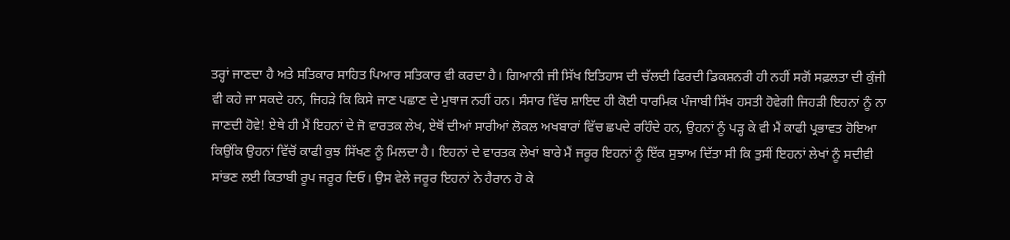ਤਰ੍ਹਾਂ ਜਾਣਦਾ ਹੈ ਅਤੇ ਸਤਿਕਾਰ ਸਾਹਿਤ ਪਿਆਰ ਸਤਿਕਾਰ ਵੀ ਕਰਦਾ ਹੈ। ਗਿਆਨੀ ਜੀ ਸਿੱਖ ਇਤਿਹਾਸ ਦੀ ਚੱਲਦੀ ਫਿਰਦੀ ਡਿਕਸ਼ਨਰੀ ਹੀ ਨਹੀਂ ਸਗੋਂ ਸਫ਼ਲਤਾ ਦੀ ਕੁੰਜੀ ਵੀ ਕਹੇ ਜਾ ਸਕਦੇ ਹਨ, ਜਿਹੜੇ ਕਿ ਕਿਸੇ ਜਾਣ ਪਛਾਣ ਦੇ ਮੁਥਾਜ ਨਹੀਂ ਹਨ। ਸੰਸਾਰ ਵਿੱਚ ਸ਼ਾਇਦ ਹੀ ਕੋਈ ਧਾਰਮਿਕ ਪੰਜਾਬੀ ਸਿੱਖ ਹਸਤੀ ਹੋਵੇਗੀ ਜਿਹੜੀ ਇਹਨਾਂ ਨੂੰ ਨਾ ਜਾਣਦੀ ਹੋਵੇ! ਏਥੇ ਹੀ ਮੈਂ ਇਹਨਾਂ ਦੇ ਜੋ ਵਾਰਤਕ ਲੇਖ, ਏਥੋਂ ਦੀਆਂ ਸਾਰੀਆਂ ਲੋਕਲ ਅਖਬਾਰਾਂ ਵਿੱਚ ਛਪਦੇ ਰਹਿੰਦੇ ਹਨ, ਉਹਨਾਂ ਨੂੰ ਪੜ੍ਹ ਕੇ ਵੀ ਮੈਂ ਕਾਫੀ ਪ੍ਰਭਾਵਤ ਹੋਇਆ ਕਿਉਂਕਿ ਉਹਨਾਂ ਵਿੱਚੋਂ ਕਾਫੀ ਕੁਝ ਸਿੱਖਣ ਨੂੰ ਮਿਲਦਾ ਹੈ। ਇਹਨਾਂ ਦੇ ਵਾਰਤਕ ਲੇਖਾਂ ਬਾਰੇ ਮੈਂ ਜਰੂਰ ਇਹਨਾਂ ਨੂੰ ਇੱਕ ਸੁਝਾਅ ਦਿੱਤਾ ਸੀ ਕਿ ਤੁਸੀਂ ਇਹਨਾਂ ਲੇਖਾਂ ਨੂੰ ਸਦੀਵੀ ਸਾਂਭਣ ਲਈ ਕਿਤਾਬੀ ਰੂਪ ਜਰੂਰ ਦਿਓ। ਉਸ ਵੇਲੇ ਜਰੂਰ ਇਹਨਾਂ ਨੇ ਹੈਰਾਨ ਹੋ ਕੇ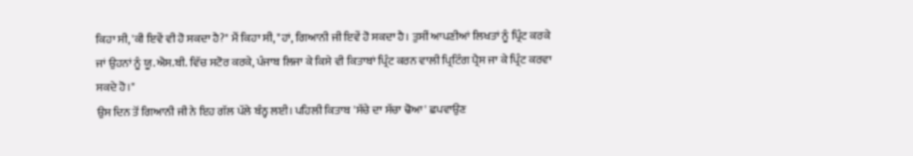ਕਿਹਾ ਸੀ, 'ਕੀ ਇਵੇਂ ਵੀ ਹੋ ਸਕਦਾ ਹੈ?" ਮੈਂ ਕਿਹਾ ਸੀ, "ਹਾਂ, ਗਿਆਨੀ ਜੀ ਇਵੇਂ ਹੋ ਸਕਦਾ ਹੈ। ਤੁਸੀਂ ਆਪਣੀਆਂ ਲਿਖਤਾਂ ਨੂੰ ਪ੍ਰਿੰਟ ਕਰਕੇ ਜਾਂ ਉਹਨਾਂ ਨੂੰ ਯੂ.ਐਸ.ਬੀ. ਵਿੱਚ ਸਟੋਰ ਕਰਕੇ, ਪੰਜਾਬ ਲਿਜਾ ਕੇ ਕਿਸੇ ਵੀ ਕਿਤਾਬਾਂ ਪ੍ਰਿੰਟ ਕਰਨ ਵਾਲੀ ਪ੍ਰਿਟਿੰਗ ਪ੍ਰੈਸ ਜਾ ਕੇ ਪ੍ਰਿੰਟ ਕਰਵਾ ਸਕਦੇ ਹੋ।"
ਉਸ ਦਿਨ ਤੋਂ ਗਿਆਨੀ ਜੀ ਨੇ ਇਹ ਗੱਲ ਪੱਲੇ ਬੰਨ੍ਹ ਲਈ। ਪਹਿਲੀ ਕਿਤਾਬ 'ਸੱਚੇ ਦਾ ਸੱਚਾ ਢੋਆ' ਛਪਵਾਉਣ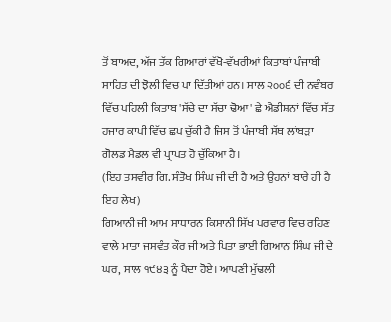ਤੋਂ ਬਾਅਦ, ਅੱਜ ਤੱਕ ਗਿਆਰਾਂ ਵੱਖੋ-ਵੱਖਰੀਆਂ ਕਿਤਾਬਾਂ ਪੰਜਾਬੀ ਸਾਹਿਤ ਦੀ ਝੋਲੀ ਵਿਚ ਪਾ ਦਿੱਤੀਆਂ ਹਨ। ਸਾਲ ੨੦੦੬ ਦੀ ਨਵੰਬਰ ਵਿੱਚ ਪਹਿਲੀ ਕਿਤਾਬ 'ਸੱਚੇ ਦਾ ਸੱਚਾ ਢੋਆ' ਛੇ ਐਡੀਸ਼ਨਾਂ ਵਿੱਚ ਸੱਤ ਹਜਾਰ ਕਾਪੀ ਵਿੱਚ ਛਪ ਚੁੱਕੀ ਹੈ ਜਿਸ ਤੋਂ ਪੰਜਾਬੀ ਸੱਥ ਲਾਂਬੜਾ ਗੋਲਡ ਮੈਡਲ ਵੀ ਪ੍ਰਾਪਤ ਹੋ ਚੁੱਕਿਆ ਹੈ।
(ਇਹ ਤਸਵੀਰ ਗਿ. ਸੰਤੋਖ ਸਿੰਘ ਜੀ ਦੀ ਹੈ ਅਤੇ ਉਹਨਾਂ ਬਾਰੇ ਹੀ ਹੈ ਇਹ ਲੇਖ)
ਗਿਆਨੀ ਜੀ ਆਮ ਸਾਧਾਰਨ ਕਿਸਾਨੀ ਸਿੱਖ ਪਰਵਾਰ ਵਿਚ ਰਹਿਣ ਵਾਲੇ ਮਾਤਾ ਜਸਵੰਤ ਕੌਰ ਜੀ ਅਤੇ ਪਿਤਾ ਭਾਈ ਗਿਆਨ ਸਿੰਘ ਜੀ ਦੇ ਘਰ, ਸਾਲ ੧੯੪੩ ਨੂੰ ਪੈਦਾ ਹੋਏ। ਆਪਣੀ ਮੁੱਢਲੀ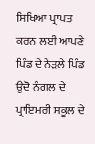ਸਿਖਿਆ ਪ੍ਰਾਪਤ ਕਰਨ ਲਈ ਆਪਣੇ ਪਿੰਡ ਦੇ ਨੇੜਲੇ ਪਿੰਡ ਉਦੋ ਨੰਗਲ ਦੇ ਪ੍ਰਾਇਮਰੀ ਸਕੂਲ ਦੇ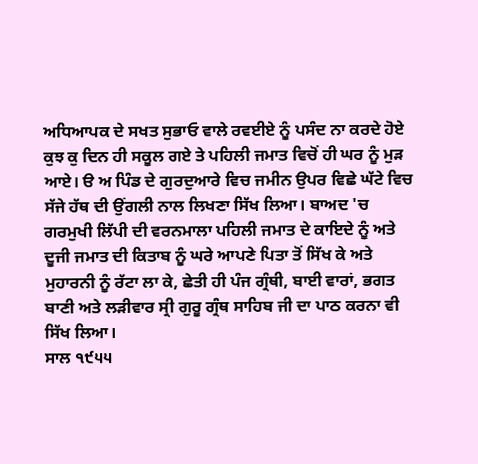ਅਧਿਆਪਕ ਦੇ ਸਖਤ ਸੁਭਾਓ ਵਾਲੇ ਰਵਈਏ ਨੂੰ ਪਸੰਦ ਨਾ ਕਰਦੇ ਹੋਏ ਕੁਝ ਕੁ ਦਿਨ ਹੀ ਸਕੂਲ ਗਏ ਤੇ ਪਹਿਲੀ ਜਮਾਤ ਵਿਚੋਂ ਹੀ ਘਰ ਨੂੰ ਮੁੜ ਆਏ। ੳ ਅ ਪਿੰਡ ਦੇ ਗੁਰਦੁਆਰੇ ਵਿਚ ਜਮੀਨ ਉਪਰ ਵਿਛੇ ਘੱਟੇ ਵਿਚ ਸੱਜੇ ਹੱਥ ਦੀ ਉਂਗਲੀ ਨਾਲ ਲਿਖਣਾ ਸਿੱਖ ਲਿਆ। ਬਾਅਦ 'ਚ ਗਰਮੁਖੀ ਲਿੱਪੀ ਦੀ ਵਰਨਮਾਲਾ ਪਹਿਲੀ ਜਮਾਤ ਦੇ ਕਾਇਦੇ ਨੂੰ ਅਤੇ ਦੂਜੀ ਜਮਾਤ ਦੀ ਕਿਤਾਬ ਨੂੰ ਘਰੇ ਆਪਣੇ ਪਿਤਾ ਤੋਂ ਸਿੱਖ ਕੇ ਅਤੇ ਮੁਹਾਰਨੀ ਨੂੰ ਰੱਟਾ ਲਾ ਕੇ, ਛੇਤੀ ਹੀ ਪੰਜ ਗ੍ਰੰਥੀ, ਬਾਈ ਵਾਰਾਂ, ਭਗਤ ਬਾਣੀ ਅਤੇ ਲੜੀਵਾਰ ਸ੍ਰੀ ਗੁਰੂ ਗ੍ਰੰਥ ਸਾਹਿਬ ਜੀ ਦਾ ਪਾਠ ਕਰਨਾ ਵੀ ਸਿੱਖ ਲਿਆ।
ਸਾਲ ੧੯੫੫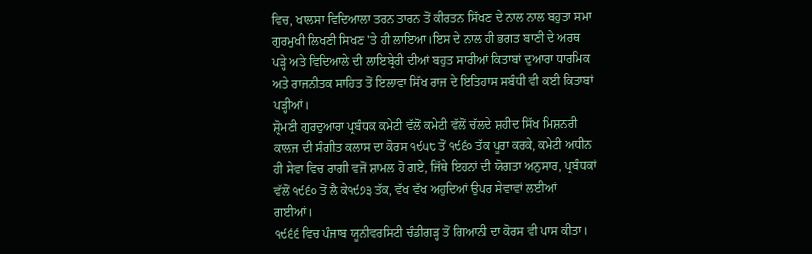ਵਿਚ, ਖਾਲਸਾ ਵਿਦਿਆਲਾ ਤਰਨ ਤਾਰਨ ਤੋਂ ਕੀਰਤਨ ਸਿੱਖਣ ਦੇ ਨਾਲ ਨਾਲ ਬਹੁਤਾ ਸਮਾ ਗੁਰਮੁਖੀ ਲਿਖਣੀ ਸਿਖਣ 'ਤੇ ਹੀ ਲਾਇਆ।ਇਸ ਦੇ ਨਾਲ ਹੀ ਭਗਤ ਬਾਣੀ ਦੇ ਅਰਥ ਪੜ੍ਹੇ ਅਤੇ ਵਿਦਿਆਲੇ ਦੀ ਲਾਇਬ੍ਰੇਰੀ ਦੀਆਂ ਬਹੁਤ ਸਾਰੀਆਂ ਕਿਤਾਬਾਂ ਦੁਆਰਾ ਧਾਰਮਿਕ ਅਤੇ ਰਾਜਨੀਤਕ ਸਾਹਿਤ ਤੋਂ ਇਲਾਵਾ ਸਿੱਖ ਰਾਜ ਦੇ ਇਤਿਹਾਸ ਸਬੰਧੀ ਵੀ ਕਈ ਕਿਤਾਬਾਂ ਪੜ੍ਹੀਆਂ।
ਸ਼੍ਰੋਮਣੀ ਗੁਰਦੁਆਰਾ ਪ੍ਰਬੰਧਕ ਕਮੇਟੀ ਵੱਲੋਂ ਕਮੇਟੀ ਵੱਲੋਂ ਚੱਲਦੇ ਸ਼ਹੀਦ ਸਿੱਖ ਮਿਸ਼ਨਰੀ ਕਾਲਜ ਦੀ ਸੰਗੀਤ ਕਲਾਸ ਦਾ ਕੋਰਸ ੧੯੫੮ ਤੋਂ ੧੯੬੦ ਤੱਕ ਪੂਰਾ ਕਰਕੇ, ਕਮੇਟੀ ਅਧੀਨ ਹੀ ਸੇਵਾ ਵਿਚ ਰਾਗੀ ਵਜੋਂ ਸ਼ਾਮਲ ਹੋ ਗਏ, ਜਿੱਥੇ ਇਹਨਾਂ ਦੀ ਯੋਗਤਾ ਅਨੁਸਾਰ, ਪ੍ਰਬੰਧਕਾਂ ਵੱਲੋਂ ੧੯੬੦ ਤੋਂ ਲੈ ਕੇ੧੯੭੩ ਤੱਕ, ਵੱਖ ਵੱਖ ਅਹੁਦਿਆਂ ਉਪਰ ਸੇਵਾਵਾਂ ਲਈਆਂ ਗਈਆਂ।
੧੯੬੬ ਵਿਚ ਪੰਜਾਬ ਯੂਨੀਵਰਸਿਟੀ ਚੰਡੀਗੜ੍ਹ ਤੋਂ ਗਿਆਨੀ ਦਾ ਕੋਰਸ ਵੀ ਪਾਸ ਕੀਤਾ।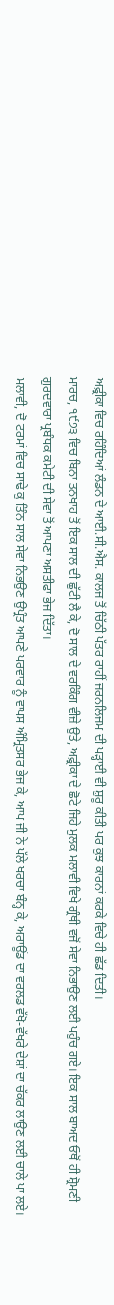ਅਫ਼੍ਰੀਕਾ ਵਿਚ ਰਹਿੰਦਿਆਂ ਲੰਡਨ ਦੇ ਆਈ.ਸੀ.ਐਸ. ਕਾਲਜ ਤੋਂ ਚਿੱਠੀ ਪੱਤਰ ਰਾਹੀਂ ਜਰਨਲਿਜਮ ਦੀ ਪੜ੍ਹਾਈ ਵੀ ਸ਼ੁਰੂ ਕੀਤੀ ਪਰ ਕੁਝ ਕਾਰਨਾਂ ਕਰਕੇ ਵਿਚੇ ਹੀ ਛੱਡ ਦਿਤੀ।
ਮਾਰਚ, ੧੯੭੩ ਵਿਚ ਬਿਨਾ ਤਨਖਾਹ ਤੋਂ ਇਕ ਸਾਲ ਦੀ ਛੁੱਟੀ ਲੈ ਕੇ, ਦੋ ਸਾਲ ਦੇ ਵਰਕਿੰਗ ਵੀਜ਼ੇ ਉਤੇ, ਅਫ਼੍ਰੀਕਾ ਦੇ ਛੋਟੇ ਜਿਹੇ ਮੁਲਕ ਮਲਾਵੀ ਵਿਖੇ ਗ੍ਰੰਥੀ ਵਜੋਂ ਸੇਵਾ ਨਿਭਾਉਣ ਲਈ ਪਹੁੰਚ ਗਏ। ਇਕ ਸਾਲ ਬਾਅਦ ਓਥੋਂ ਹੀ ਸ਼੍ਰੋਮਣੀ ਗੁਰਦਵਾਰਾ ਪ੍ਰਬੰਧਕ ਕਮੇਟੀ ਦੀ ਸੇਵਾ ਤੋਂ ਆਪਣਾ ਅਸਤੀਫਾ ਭੇਜ ਦਿੱਤਾ।
ਮਲਾਵੀ, ਦੋ ਟਰਮਾਂ ਵਿਚ ਸਾਢੇ ਕੁ ਤਿੰਨ ਸਾਲ ਸੇਵਾ ਨਿਭਉਣ ਉਪ੍ਰੰਤ ਆਪਣੇ ਪਰਵਾਰ ਨੂੰ ਵਾਪਸ ਅੰਮ੍ਰਿਤਸਰ ਭੇਜ ਕੇ, ਆਪ ਜੀ ਨੇ ਪੱਲੇ ਖਰਚਾ ਬੰਨ੍ਹ ਕੇ, ਅਰਾਊਂਡ ਦਾ ਵਰਲਡ ਵੱਖੋ-ਵੱਖਰੇ ਦੇਸ਼ਾਂ ਦਾ ਚੱਕਰ ਲਾਉਣ ਲਈ ਚਾਲੇ ਪਾ ਲਏ।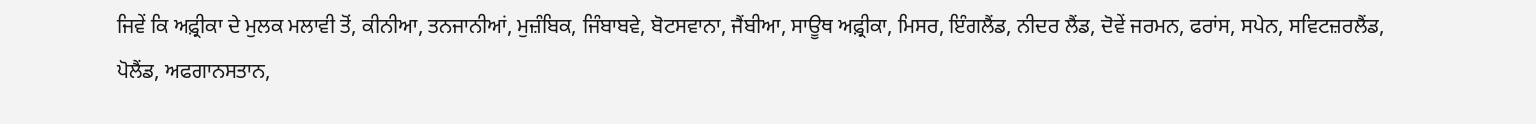ਜਿਵੇਂ ਕਿ ਅਫ਼੍ਰੀਕਾ ਦੇ ਮੁਲਕ ਮਲਾਵੀ ਤੋਂ, ਕੀਨੀਆ, ਤਨਜਾਨੀਆਂ, ਮੁਜ਼ੰਬਿਕ, ਜਿੰਬਾਬਵੇ, ਬੋਟਸਵਾਨਾ, ਜੈਂਬੀਆ, ਸਾਊਥ ਅਫ਼੍ਰੀਕਾ, ਮਿਸਰ, ਇੰਗਲੈਂਡ, ਨੀਦਰ ਲੈਂਡ, ਦੋਵੇਂ ਜਰਮਨ, ਫਰਾਂਸ, ਸਪੇਨ, ਸਵਿਟਜ਼ਰਲੈਂਡ, ਪੋਲੈਂਡ, ਅਫਗਾਨਸਤਾਨ,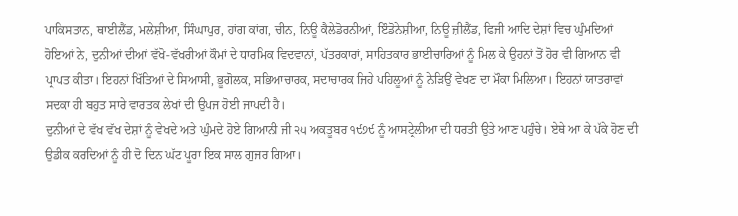ਪਾਕਿਸਤਾਨ, ਥਾਈਲੈਂਡ, ਮਲੇਸ਼ੀਆ, ਸਿੰਘਾਪੁਰ, ਹਾਂਗ ਕਾਂਗ, ਚੀਨ, ਨਿਊ ਕੈਲੇਡੋਰਨੀਆਂ, ਇੰਡੋਨੇਸ਼ੀਆ, ਨਿਊ ਜ਼ੀਲੈਂਡ, ਫਿਜੀ ਆਦਿ ਦੇਸ਼ਾਂ ਵਿਚ ਘੁੰਮਦਿਆਂ ਹੋਇਆਂ ਨੇ, ਦੁਨੀਆਂ ਦੀਆਂ ਵੱਖੋ-ਵੱਖਰੀਆਂ ਕੌਮਾਂ ਦੇ ਧਾਰਮਿਕ ਵਿਦਵਾਨਾਂ, ਪੱਤਰਕਾਰਾਂ, ਸਾਹਿਤਕਾਰ ਭਾਈਚਾਰਿਆਂ ਨੂੰ ਮਿਲ ਕੇ ਉਹਨਾਂ ਤੋਂ ਹੋਰ ਵੀ ਗਿਆਨ ਵੀ ਪ੍ਰਾਪਤ ਕੀਤਾ। ਇਹਨਾਂ ਖਿੱਤਿਆਂ ਦੇ ਸਿਆਸੀ, ਭੂਗੋਲਕ, ਸਭਿਆਚਾਰਕ, ਸਦਾਚਾਰਕ ਜਿਹੇ ਪਹਿਲੂਆਂ ਨੂੰ ਨੇੜਿਉਂ ਵੇਖਣ ਦਾ ਮੌਕਾ ਮਿਲਿਆ। ਇਹਨਾਂ ਯਾਤਰਾਵਾਂ ਸਦਕਾ ਹੀ ਬਹੁਤ ਸਾਰੇ ਵਾਰਤਕ ਲੇਖਾਂ ਦੀ ਉਪਜ ਹੋਈ ਜਾਪਦੀ ਹੈ।
ਦੁਨੀਆਂ ਦੇ ਵੱਖ ਵੱਖ ਦੇਸ਼ਾਂ ਨੂੰ ਵੇਖਦੇ ਅਤੇ ਘੁੰਮਦੇ ਹੋਏ ਗਿਆਨੀ ਜੀ ੨੫ ਅਕਤੂਬਰ ੧੯੭੯ ਨੂੰ ਆਸਟ੍ਰੇਲੀਆ ਦੀ ਧਰਤੀ ਉਤੇ ਆਣ ਪਹੁੰਚੇ। ਏਥੇ ਆ ਕੇ ਪੱਕੇ ਹੋਣ ਦੀ ਉਡੀਕ ਕਰਦਿਆਂ ਨੂੰ ਹੀ ਦੋ ਦਿਨ ਘੱਟ ਪੂਰਾ ਇਕ ਸਾਲ ਗੁਜਰ ਗਿਆ।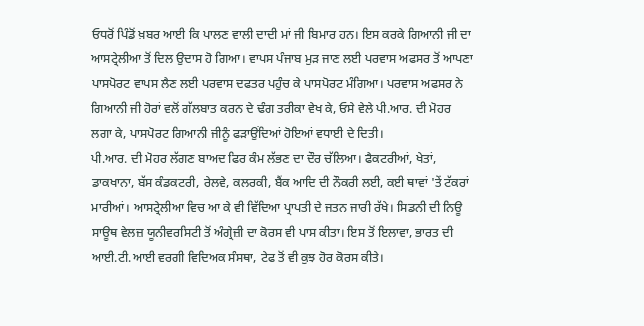ਓਧਰੋਂ ਪਿੰਡੋਂ ਖ਼ਬਰ ਆਈ ਕਿ ਪਾਲਣ ਵਾਲੀ ਦਾਦੀ ਮਾਂ ਜੀ ਬਿਮਾਰ ਹਨ। ਇਸ ਕਰਕੇ ਗਿਆਨੀ ਜੀ ਦਾ ਆਸਟ੍ਰੇਲੀਆ ਤੋਂ ਦਿਲ ਉਦਾਸ ਹੋ ਗਿਆ। ਵਾਪਸ ਪੰਜਾਬ ਮੁੜ ਜਾਣ ਲਈ ਪਰਵਾਸ ਅਫਸਰ ਤੋਂ ਆਪਣਾ ਪਾਸਪੋਰਟ ਵਾਪਸ ਲੈਣ ਲਈ ਪਰਵਾਸ ਦਫਤਰ ਪਹੁੰਚ ਕੇ ਪਾਸਪੋਰਟ ਮੰਗਿਆ। ਪਰਵਾਸ ਅਫਸਰ ਨੇ ਗਿਆਨੀ ਜੀ ਹੋਰਾਂ ਵਲੋਂ ਗੱਲਬਾਤ ਕਰਨ ਦੇ ਢੰਗ ਤਰੀਕਾ ਵੇਖ ਕੇ, ਓਸੇ ਵੇਲੇ ਪੀ.ਆਰ. ਦੀ ਮੋਹਰ ਲਗਾ ਕੇ, ਪਾਸਪੋਰਟ ਗਿਆਨੀ ਜੀਨੂੰ ਫੜਾਉਂਦਿਆਂ ਹੋਇਆਂ ਵਧਾਈ ਦੇ ਦਿਤੀ।
ਪੀ.ਆਰ. ਦੀ ਮੋਹਰ ਲੱਗਣ ਬਾਅਦ ਫਿਰ ਕੰਮ ਲੱਭਣ ਦਾ ਦੌਰ ਚੱਲਿਆ। ਫੈਕਟਰੀਆਂ, ਖੇਤਾਂ, ਡਾਕਖਾਨਾ, ਬੱਸ ਕੰਡਕਟਰੀ, ਰੇਲਵੇ, ਕਲਰਕੀ, ਬੈਂਕ ਆਦਿ ਦੀ ਨੌਕਰੀ ਲਈ, ਕਈ ਥਾਵਾਂ 'ਤੇਂ ਟੱਕਰਾਂ ਮਾਰੀਆਂ। ਆਸਟ੍ਰੇਲੀਆ ਵਿਚ ਆ ਕੇ ਵੀ ਵਿੱਦਿਆ ਪ੍ਰਾਪਤੀ ਦੇ ਜਤਨ ਜਾਰੀ ਰੱਖੇ। ਸਿਡਨੀ ਦੀ ਨਿਊ ਸਾਊਥ ਵੇਲਜ਼ ਯੂਨੀਵਰਸਿਟੀ ਤੋਂ ਅੰਗ੍ਰੇਜ਼ੀ ਦਾ ਕੋਰਸ ਵੀ ਪਾਸ ਕੀਤਾ। ਇਸ ਤੋਂ ਇਲਾਵਾ, ਭਾਰਤ ਦੀ ਆਈ.ਟੀ.ਆਈ ਵਰਗੀ ਵਿਦਿਅਕ ਸੰਸਥਾ, ਟੇਫ ਤੋਂ ਵੀ ਕੁਝ ਹੋਰ ਕੋਰਸ ਕੀਤੇ।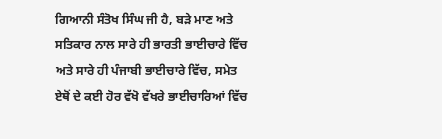ਗਿਆਨੀ ਸੰਤੋਖ ਸਿੰਘ ਜੀ ਹੈ, ਬੜੇ ਮਾਣ ਅਤੇ ਸਤਿਕਾਰ ਨਾਲ ਸਾਰੇ ਹੀ ਭਾਰਤੀ ਭਾਈਚਾਰੇ ਵਿੱਚ ਅਤੇ ਸਾਰੇ ਹੀ ਪੰਜਾਬੀ ਭਾਈਚਾਰੇ ਵਿੱਚ, ਸਮੇਤ ਏਥੋਂ ਦੇ ਕਈ ਹੋਰ ਵੱਖੋ ਵੱਖਰੇ ਭਾਈਚਾਰਿਆਂ ਵਿੱਚ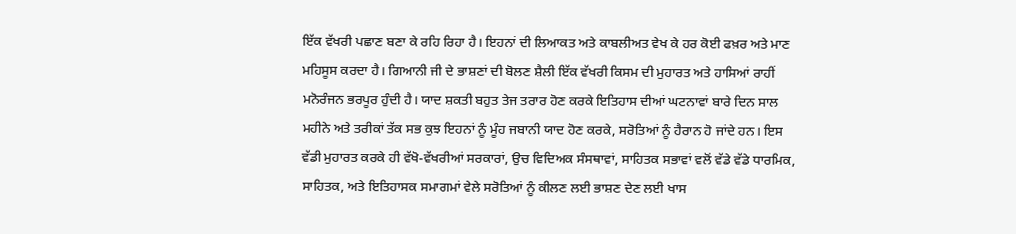ਇੱਕ ਵੱਖਰੀ ਪਛਾਣ ਬਣਾ ਕੇ ਰਹਿ ਰਿਹਾ ਹੈ। ਇਹਨਾਂ ਦੀ ਲਿਆਕਤ ਅਤੇ ਕਾਬਲੀਅਤ ਵੇਖ ਕੇ ਹਰ ਕੋਈ ਫਖ਼ਰ ਅਤੇ ਮਾਣ ਮਹਿਸੂਸ ਕਰਦਾ ਹੈ। ਗਿਆਨੀ ਜੀ ਦੇ ਭਾਸ਼ਣਾਂ ਦੀ ਬੋਲਣ ਸ਼ੈਲੀ ਇੱਕ ਵੱਖਰੀ ਕਿਸਮ ਦੀ ਮੁਹਾਰਤ ਅਤੇ ਹਾਸਿਆਂ ਰਾਹੀਂ ਮਨੋਰੰਜਨ ਭਰਪੂਰ ਹੁੰਦੀ ਹੈ। ਯਾਦ ਸ਼ਕਤੀ ਬਹੁਤ ਤੇਜ ਤਰਾਰ ਹੋਣ ਕਰਕੇ ਇਤਿਹਾਸ ਦੀਆਂ ਘਟਨਾਵਾਂ ਬਾਰੇ ਦਿਨ ਸਾਲ ਮਹੀਨੇ ਅਤੇ ਤਰੀਕਾਂ ਤੱਕ ਸਭ ਕੁਝ ਇਹਨਾਂ ਨੂੰ ਮੂੰਹ ਜਬਾਨੀ ਯਾਦ ਹੋਣ ਕਰਕੇ, ਸਰੋਤਿਆਂ ਨੂੰ ਹੈਰਾਨ ਹੋ ਜਾਂਦੇ ਹਨ। ਇਸ ਵੱਡੀ ਮੁਹਾਰਤ ਕਰਕੇ ਹੀ ਵੱਖੋ-ਵੱਖਰੀਆਂ ਸਰਕਾਰਾਂ, ਉਚ ਵਿਦਿਅਕ ਸੰਸਥਾਵਾਂ, ਸਾਹਿਤਕ ਸਭਾਵਾਂ ਵਲੋਂ ਵੱਡੇ ਵੱਡੇ ਧਾਰਮਿਕ, ਸਾਹਿਤਕ, ਅਤੇ ਇਤਿਹਾਸਕ ਸਮਾਗਮਾਂ ਵੇਲੇ ਸਰੋਤਿਆਂ ਨੂੰ ਕੀਲਣ ਲਈ ਭਾਸ਼ਣ ਦੇਣ ਲਈ ਖਾਸ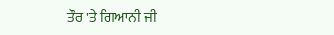ਤੌਰ 'ਤੇ ਗਿਆਨੀ ਜੀ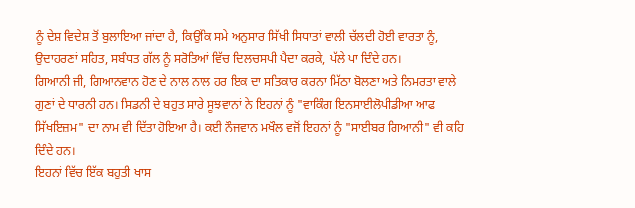ਨੂੰ ਦੇਸ਼ ਵਿਦੇਸ਼ ਤੋਂ ਬੁਲਾਇਆ ਜਾਂਦਾ ਹੈ, ਕਿਉਂਕਿ ਸਮੇ ਅਨੁਸਾਰ ਸਿੱਖੀ ਸਿਧਾਤਾਂ ਵਾਲੀ ਚੱਲਦੀ ਹੋਈ ਵਾਰਤਾ ਨੂੰ, ਉਦਾਹਰਣਾਂ ਸਹਿਤ, ਸਬੰਧਤ ਗੱਲ ਨੂੰ ਸਰੋਤਿਆਂ ਵਿੱਚ ਦਿਲਚਸਪੀ ਪੈਦਾ ਕਰਕੇ, ਪੱਲੇ ਪਾ ਦਿੰਦੇ ਹਨ।
ਗਿਆਨੀ ਜੀ, ਗਿਆਨਵਾਨ ਹੋਣ ਦੇ ਨਾਲ ਨਾਲ ਹਰ ਇਕ ਦਾ ਸਤਿਕਾਰ ਕਰਨਾ ਮਿੱਠਾ ਬੋਲਣਾ ਅਤੇ ਨਿਮਰਤਾ ਵਾਲੇ ਗੁਣਾਂ ਦੇ ਧਾਰਨੀ ਹਨ। ਸਿਡਨੀ ਦੇ ਬਹੁਤ ਸਾਰੇ ਸੂਝਵਾਨਾਂ ਨੇ ਇਹਨਾਂ ਨੂੰ "ਵਾਕਿੰਗ ਇਨਸਾਈਲੋਪੀਡੀਆ ਆਫ ਸਿੱਖਇਜ਼ਮ" ਦਾ ਨਾਮ ਵੀ ਦਿੱਤਾ ਹੋਇਆ ਹੈ। ਕਈ ਨੌਜਵਾਨ ਮਖੌਲ ਵਜੋਂ ਇਹਨਾਂ ਨੂੰ "ਸਾਈਬਰ ਗਿਆਨੀ" ਵੀ ਕਹਿ ਦਿੰਦੇ ਹਨ।
ਇਹਨਾਂ ਵਿੱਚ ਇੱਕ ਬਹੁਤੀ ਖਾਸ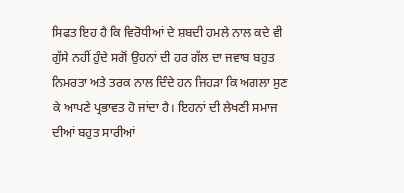ਸਿਫਤ ਇਹ ਹੈ ਕਿ ਵਿਰੋਧੀਆਂ ਦੇ ਸ਼ਬਦੀ ਹਮਲੇ ਨਾਲ ਕਦੇ ਵੀ ਗੁੱਸੇ ਨਹੀਂ ਹੁੰਦੇ ਸਗੋਂ ਉਹਨਾਂ ਦੀ ਹਰ ਗੱਲ ਦਾ ਜਵਾਬ ਬਹੁਤ ਨਿਮਰਤਾ ਅਤੇ ਤਰਕ ਨਾਲ ਦਿੰਦੇ ਹਨ ਜਿਹੜਾ ਕਿ ਅਗਲਾ ਸੁਣ ਕੇ ਆਪਣੇ ਪ੍ਰਭਾਵਤ ਹੋ ਜਾਂਦਾ ਹੈ। ਇਹਨਾਂ ਦੀ ਲੇਖਣੀ ਸਮਾਜ ਦੀਆਂ ਬਹੁਤ ਸਾਰੀਆਂ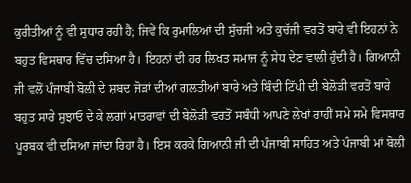ਕੁਰੀਤੀਆਂ ਨੂੰ ਵੀ ਸੁਧਾਰ ਰਹੀ ਹੈ; ਜਿਵੇਂ ਕਿ ਰੁਮਾਲਿਆਂ ਦੀ ਸੁੱਚਜੀ ਅਤੇ ਕੁਚੱਜੀ ਵਰਤੋਂ ਬਾਰੇ ਵੀ ਇਹਨਾਂ ਨੇ ਬਹੁਤ ਵਿਸਥਾਰ ਵਿੱਚ ਦਸਿਆ ਹੈ। ਇਹਨਾਂ ਦੀ ਹਰ ਲਿਖਤ ਸਮਾਜ ਨੂੰ ਸੇਧ ਦੇਣ ਵਾਲੀ ਹੁੰਦੀ ਹੈ। ਗਿਆਨੀ ਜੀ ਵਲੋਂ ਪੰਜਾਬੀ ਬੋਲੀ ਦੇ ਸ਼ਬਦ ਜੋੜਾਂ ਦੀਆਂ ਗਲਤੀਆਂ ਬਾਰੇ ਅਤੇ ਬਿੰਦੀ ਟਿੱਪੀ ਦੀ ਬੇਲੋੜੀ ਵਰਤੋਂ ਬਾਰੇ ਬਹੁਤ ਸਾਰੇ ਸੁਝਾਓ ਦੇ ਕੇ ਲਗਾਂ ਮਾਤਰਾਵਾਂ ਦੀ ਬੇਲੋੜੀ ਵਰਤੋਂ ਸਬੰਧੀ ਆਪਣੇ ਲੇਖਾਂ ਰਾਹੀਂ ਸਮੇ ਸਮੇ ਵਿਸਥਾਰ ਪੂਰਬਕ ਵੀ ਦਸਿਆ ਜਾਂਦਾ ਰਿਹਾ ਹੈ। ਇਸ ਕਰਕੇ ਗਿਆਨੀ ਜੀ ਦੀ ਪੰਜਾਬੀ ਸਾਹਿਤ ਅਤੇ ਪੰਜਾਬੀ ਮਾਂ ਬੋਲੀ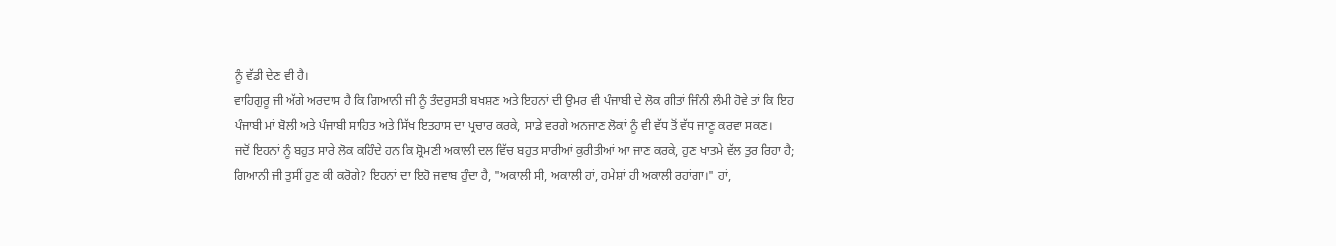ਨੂੰ ਵੱਡੀ ਦੇਣ ਵੀ ਹੈ।
ਵਾਹਿਗੁਰੂ ਜੀ ਅੱਗੇ ਅਰਦਾਸ ਹੈ ਕਿ ਗਿਆਨੀ ਜੀ ਨੂੰ ਤੰਦਰੁਸਤੀ ਬਖਸ਼ਣ ਅਤੇ ਇਹਨਾਂ ਦੀ ਉਮਰ ਵੀ ਪੰਜਾਬੀ ਦੇ ਲੋਕ ਗੀਤਾਂ ਜਿੰਨੀ ਲੰਮੀ ਹੋਵੇ ਤਾਂ ਕਿ ਇਹ ਪੰਜਾਬੀ ਮਾਂ ਬੋਲੀ ਅਤੇ ਪੰਜਾਬੀ ਸਾਹਿਤ ਅਤੇ ਸਿੱਖ ਇਤਹਾਸ ਦਾ ਪ੍ਰਚਾਰ ਕਰਕੇ, ਸਾਡੇ ਵਰਗੇ ਅਨਜਾਣ ਲੋਕਾਂ ਨੂੰ ਵੀ ਵੱਧ ਤੋਂ ਵੱਧ ਜਾਣੂ ਕਰਵਾ ਸਕਣ।
ਜਦੋਂ ਇਹਨਾਂ ਨੂੰ ਬਹੁਤ ਸਾਰੇ ਲੋਕ ਕਹਿੰਦੇ ਹਨ ਕਿ ਸ਼੍ਰੋਮਣੀ ਅਕਾਲੀ ਦਲ ਵਿੱਚ ਬਹੁਤ ਸਾਰੀਆਂ ਕੁਰੀਤੀਆਂ ਆ ਜਾਣ ਕਰਕੇ, ਹੁਣ ਖਾਤਮੇ ਵੱਲ ਤੁਰ ਰਿਹਾ ਹੈ; ਗਿਆਨੀ ਜੀ ਤੁਸੀਂ ਹੁਣ ਕੀ ਕਰੋਗੇ? ਇਹਨਾਂ ਦਾ ਇਹੋ ਜਵਾਬ ਹੁੰਦਾ ਹੈ, "ਅਕਾਲੀ ਸੀ, ਅਕਾਲੀ ਹਾਂ, ਹਮੇਸ਼ਾਂ ਹੀ ਅਕਾਲੀ ਰਹਾਂਗਾ।" ਹਾਂ,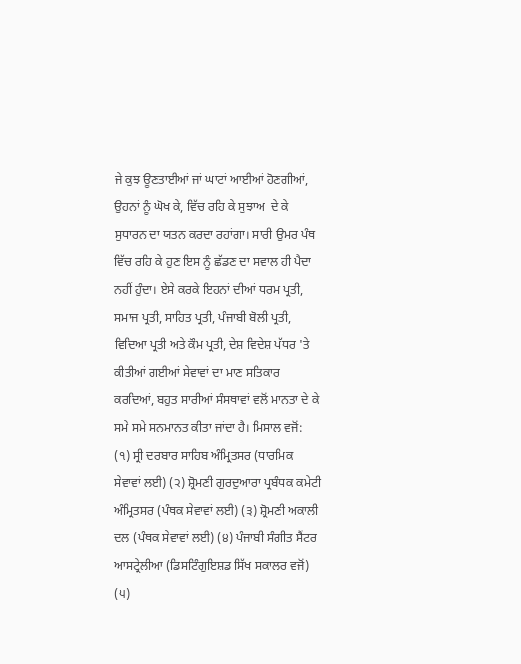ਜੇ ਕੁਝ ਊਣਤਾਈਆਂ ਜਾਂ ਘਾਟਾਂ ਆਈਆਂ ਹੋਣਗੀਆਂ, ਉਹਨਾਂ ਨੂੰ ਘੋਖ ਕੇ, ਵਿੱਚ ਰਹਿ ਕੇ ਸੁਝਾਅ  ਦੇ ਕੇ ਸੁਧਾਰਨ ਦਾ ਯਤਨ ਕਰਦਾ ਰਹਾਂਗਾ। ਸਾਰੀ ਉਮਰ ਪੰਥ ਵਿੱਚ ਰਹਿ ਕੇ ਹੁਣ ਇਸ ਨੂੰ ਛੱਡਣ ਦਾ ਸਵਾਲ ਹੀ ਪੈਦਾ ਨਹੀਂ ਹੁੰਦਾ। ਏਸੇ ਕਰਕੇ ਇਹਨਾਂ ਦੀਆਂ ਧਰਮ ਪ੍ਰਤੀ, ਸਮਾਜ ਪ੍ਰਤੀ, ਸਾਹਿਤ ਪ੍ਰਤੀ, ਪੰਜਾਬੀ ਬੋਲੀ ਪ੍ਰਤੀ, ਵਿਦਿਆ ਪ੍ਰਤੀ ਅਤੇ ਕੌਮ ਪ੍ਰਤੀ, ਦੇਸ਼ ਵਿਦੇਸ਼ ਪੱਧਰ 'ਤੇ ਕੀਤੀਆਂ ਗਈਆਂ ਸੇਵਾਵਾਂ ਦਾ ਮਾਣ ਸਤਿਕਾਰ ਕਰਦਿਆਂ, ਬਹੁਤ ਸਾਰੀਆਂ ਸੰਸਥਾਵਾਂ ਵਲੋਂ ਮਾਨਤਾ ਦੇ ਕੇ ਸਮੇ ਸਮੇ ਸਨਮਾਨਤ ਕੀਤਾ ਜਾਂਦਾ ਹੈ। ਮਿਸਾਲ ਵਜੋਂ:
(੧) ਸ੍ਰੀ ਦਰਬਾਰ ਸਾਹਿਬ ਅੰਮ੍ਰਿਤਸਰ (ਧਾਰਮਿਕ ਸੇਵਾਵਾਂ ਲਈ) (੨) ਸ਼੍ਰੋਮਣੀ ਗੁਰਦੁਆਰਾ ਪ੍ਰਬੰਧਕ ਕਮੇਟੀ ਅੰਮ੍ਰਿਤਸਰ (ਪੰਥਕ ਸੇਵਾਵਾਂ ਲਈ) (੩) ਸ਼੍ਰੋਮਣੀ ਅਕਾਲੀ ਦਲ (ਪੰਥਕ ਸੇਵਾਵਾਂ ਲਈ) (੪) ਪੰਜਾਬੀ ਸੰਗੀਤ ਸੈਂਟਰ ਆਸਟ੍ਰੇਲੀਆ (ਡਿਸਟਿੰਗੁਇਸ਼ਡ ਸਿੱਖ ਸਕਾਲਰ ਵਜੋਂ) (੫)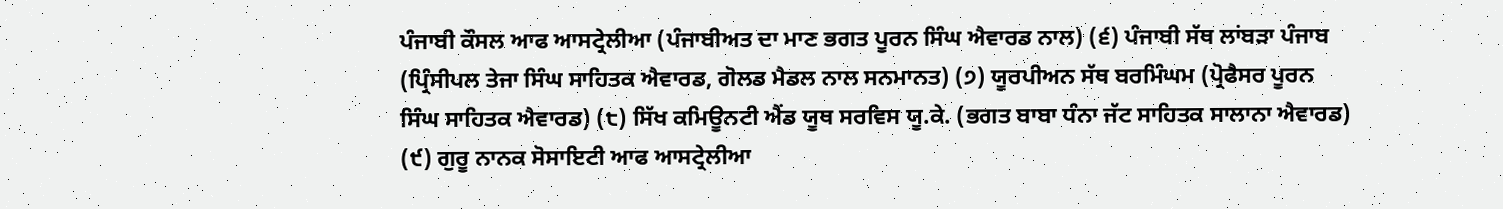ਪੰਜਾਬੀ ਕੌਸਲ ਆਫ ਆਸਟ੍ਰੇਲੀਆ (ਪੰਜਾਬੀਅਤ ਦਾ ਮਾਣ ਭਗਤ ਪੂਰਨ ਸਿੰਘ ਐਵਾਰਡ ਨਾਲ) (੬) ਪੰਜਾਬੀ ਸੱਥ ਲਾਂਬੜਾ ਪੰਜਾਬ (ਪ੍ਰਿੰਸੀਪਲ ਤੇਜਾ ਸਿੰਘ ਸਾਹਿਤਕ ਐਵਾਰਡ, ਗੋਲਡ ਮੈਡਲ ਨਾਲ ਸਨਮਾਨਤ) (੭) ਯੂਰਪੀਅਨ ਸੱਥ ਬਰਮਿੰਘਮ (ਪ੍ਰੋਫੈਸਰ ਪੂਰਨ ਸਿੰਘ ਸਾਹਿਤਕ ਐਵਾਰਡ) (੮) ਸਿੱਖ ਕਮਿਊਨਟੀ ਐਂਡ ਯੂਥ ਸਰਵਿਸ ਯੂ.ਕੇ. (ਭਗਤ ਬਾਬਾ ਧੰਨਾ ਜੱਟ ਸਾਹਿਤਕ ਸਾਲਾਨਾ ਐਵਾਰਡ) (੯) ਗੁਰੂ ਨਾਨਕ ਸੋਸਾਇਟੀ ਆਫ ਆਸਟ੍ਰੇਲੀਆ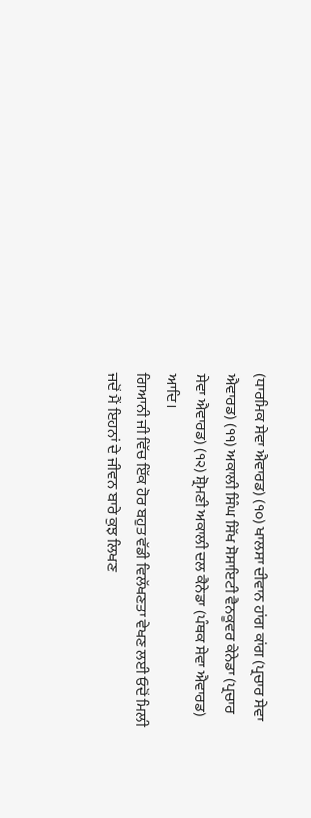(ਧਾਰਮਿਕ ਸੇਵਾ ਐਵਾਰਡ) (੧੦) ਖਾਲਸਾ ਦੀਵਾਨ ਹਾਂਗ ਕਾਂਗ (ਪ੍ਰਚਾਰ ਸੇਵਾ ਐਵਾਰਡ) (੧੧) ਅਕਾਲੀ ਸਿੰਘ ਸਿੱਖ ਸੋਸਾਇਟੀ ਵੈਨਕੂਵਰ ਕੇਨੇਡਾ (ਪ੍ਰਚਾਰ ਸੇਵਾ ਐਵਾਰਡ) (੧੨) ਸ਼੍ਰੋਮਣੀ ਅਕਾਲੀ ਦਲ ਕੈਨੇਡਾ (ਪੰਥਕ ਸੇਵਾ ਐਵਾਰਡ) ਆਦਿ।
ਗਿਆਨੀ ਜੀ ਵਿੱਚ ਇੱਕ ਹੋਰ ਬਹੁਤ ਵੱਡੀ ਵਿਲੱਖਣਤਾ ਵੇਖਣ ਲਈ ਓਦੋਂ ਮਿਲੀ ਜਦੋਂ ਮੈਂ ਇਹਨਾਂ ਦੇ ਜੀਵਨ ਬਾਰੇ ਕੁਝ ਲਿਖਣ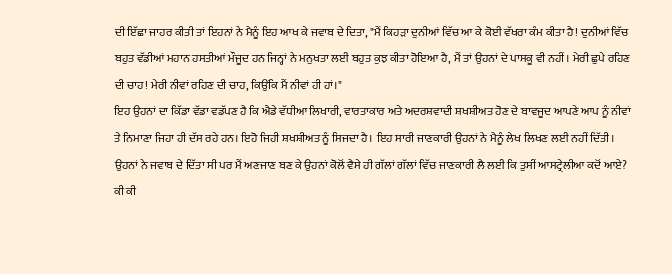ਦੀ ਇੱਛਾ ਜਾਹਰ ਕੀਤੀ ਤਾਂ ਇਹਨਾਂ ਨੇ ਮੈਨੂੰ ਇਹ ਆਖ ਕੇ ਜਵਾਬ ਦੇ ਦਿਤਾ, "ਮੈਂ ਕਿਹੜਾ ਦੁਨੀਆਂ ਵਿੱਚ ਆ ਕੇ ਕੋਈ ਵੱਖਰਾ ਕੰਮ ਕੀਤਾ ਹੈ! ਦੁਨੀਆਂ ਵਿੱਚ ਬਹੁਤ ਵੱਡੀਆਂ ਮਹਾਨ ਹਸਤੀਆਂ ਮੌਜੂਦ ਹਨ ਜਿਨ੍ਹਾਂ ਨੇ ਮਨੁਖਤਾ ਲਈ ਬਹੁਤ ਕੁਝ ਕੀਤਾ ਹੋਇਆ ਹੈ, ਮੈਂ ਤਾਂ ਉਹਨਾਂ ਦੇ ਪਾਸਕੂ ਵੀ ਨਹੀਂ। ਮੇਰੀ ਛੁਪੇ ਰਹਿਣ ਦੀ ਚਾਹ! ਮੇਰੀ ਨੀਵਾਂ ਰਹਿਣ ਦੀ ਚਾਹ, ਕਿਉਂਕਿ ਮੈਂ ਨੀਵਾਂ ਹੀ ਹਾਂ।"
ਇਹ ਉਹਨਾਂ ਦਾ ਕਿੱਡਾ ਵੱਡਾ ਵਡੱਪਣ ਹੈ ਕਿ ਐਡੇ ਵੱਧੀਆ ਲਿਖਾਰੀ, ਵਾਰਤਾਕਾਰ ਅਤੇ ਅਦਰਸ਼ਵਾਦੀ ਸ਼ਖਸ਼ੀਅਤ ਹੋਣ ਦੇ ਬਾਵਜੂਦ ਆਪਣੇ ਆਪ ਨੂੰ ਨੀਵਾਂ ਤੇ ਨਿਮਾਣਾ ਜਿਹਾ ਹੀ ਦੱਸ ਰਹੇ ਹਨ। ਇਹੋ ਜਿਹੀ ਸ਼ਖਸ਼ੀਅਤ ਨੂੰ ਸਿਜਦਾ ਹੈ। ਇਹ ਸਾਰੀ ਜਾਣਕਾਰੀ ਉਹਨਾਂ ਨੇ ਮੈਨੂੰ ਲੇਖ ਲਿਖਣ ਲਈ ਨਹੀਂ ਦਿੱਤੀ। ਉਹਨਾਂ ਨੇ ਜਵਾਬ ਦੇ ਦਿੱਤਾ ਸੀ ਪਰ ਮੈਂ ਅਣਜਾਣ ਬਣ ਕੇ ਉਹਨਾਂ ਕੋਲੋਂ ਵੈਸੇ ਹੀ ਗੱਲਾਂ ਗੱਲਾਂ ਵਿੱਚ ਜਾਣਕਾਰੀ ਲੈ ਲਈ ਕਿ ਤੁਸੀਂ ਆਸਟ੍ਰੇਲੀਆ ਕਦੋਂ ਆਏ? ਕੀ ਕੀ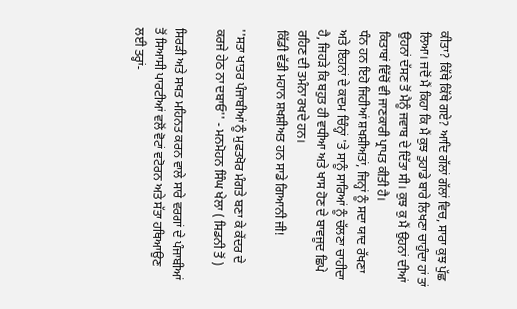ਕੀਤਾ? ਕਿੱਥੇ ਕਿੱਥੇ ਗਏ? ਆਦਿ ਗੱਲਾਂ ਗੱਲਾਂ ਵਿਚ, ਸਾਰਾ ਕੁਝ ਪੁੱਛ ਲਿਆ। ਜਦੋਂ ਮੈਂ ਕਿਹਾ ਕਿ ਮੈਂ ਕੁਝ ਤੁਹਾਡੇ ਬਾਰੇ ਲਿਖਣਾ ਚਾਹੁੰਦਾ ਹਾਂ ਤਾਂ ਉਹਨਾਂ ਦੱਸਣ ਤੋਂ ਮੈਨੂੰ ਜਵਾਬ ਦੇ ਦਿੱਤਾ ਸੀ। ਕੁਝ ਕੁ ਮੈਂ ਉਹਨਾਂ ਦੀਆਂ ਕਿਤਾਬਾਂ ਵਿੱਚੋਂ ਵੀ ਜਾਣਕਾਰੀ ਪ੍ਰਾਪਤ ਕੀਤੀ ਹੈ।
ਧੰਨ ਹਨ ਇਹੋ ਜਿਹੀਆਂ ਸ਼ਖਸ਼ੀਅਤਾਂ, ਜਿਨ੍ਹਾਂ ਨੂੰ ਸਦਾ ਯਾਦ ਰੱਖਣਾ ਅਤੇ ਇਹਨਾਂ ਦੇ ਕਦਮ ਚਿੰਨ੍ਹਾਂ 'ਤੇ ਸਾਨੂੰ ਸਾਰਿਆਂ ਨੂੰ ਚੱਲਣਾ ਚਾਹੀਦਾ ਹੈ, ਜਿਹੜੇ ਕਿ ਬਹੁਤ ਹੀ ਵਧੀਆ ਅਤੇ ਖਾਸ ਹੋਣ ਦੇ ਬਾਵਜੂਦ ਛਿਪੇ ਰਹਿਣ ਦੀ ਤਮੰਨਾ ਰਖਦੇ ਹਨ।
ਕਿੱਡੀ ਵੱਡੀ ਮਹਾਨ ਸ਼ਖਸ਼ੀਅਤ ਹਨ ਸਾਡੇ ਗਿਆਨੀ ਜੀ!

''ਸਤਾ ਖਾਤਰ ਪੰਜਾਬੀਆਂ ਨੂੰ ਮੁਫਤਖੋਰ ਮੰਗਤੇ ਬਣਾ ਕੇ ਕੇਂਦਰ ਦੇ ਕਰਜੇ ਹੇਠ ਨਾ ਦਬਾਓ'' - ਮਨਮੋਹਨ ਸਿੰਘ ਖੇਲਾ ( ਸਿਡਨੀ ਤੋਂ )

ਸਿਰੜੀ ਅਤੇ ਸਖਤ ਮਹਿਨਤ ਕਰਨ ਵਾਲੇ ਸਾਰੇ ਵਰਗਾਂ ਦੇ ਪੰਜਾਬੀਆਂ ਤੋਂ ਸਿਆਸੀ ਪਾਰਟੀਆਂ ਵਲੋਂ ਵੋਟਾਂ ਵਟੋਰਨ ਅਤੇ ਸੱਤਾ ਹਥਿਆਉਣ ਲਈ ਤਰ੍ਹਾਂ-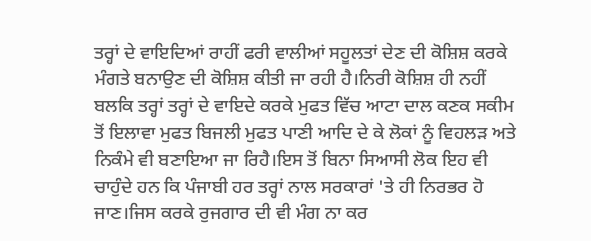ਤਰ੍ਹਾਂ ਦੇ ਵਾਇਦਿਆਂ ਰਾਹੀਂ ਫਰੀ ਵਾਲੀਆਂ ਸਹੂਲਤਾਂ ਦੇਣ ਦੀ ਕੋਸ਼ਿਸ਼ ਕਰਕੇ ਮੰਗਤੇ ਬਨਾਉਣ ਦੀ ਕੋਸ਼ਿਸ਼ ਕੀਤੀ ਜਾ ਰਹੀ ਹੈ।ਨਿਰੀ ਕੋਸ਼ਿਸ਼ ਹੀ ਨਹੀਂ ਬਲਕਿ ਤਰ੍ਹਾਂ ਤਰ੍ਹਾਂ ਦੇ ਵਾਇਦੇ ਕਰਕੇ ਮੁਫਤ ਵਿੱਚ ਆਟਾ ਦਾਲ ਕਣਕ ਸਕੀਮ ਤੋਂ ਇਲਾਵਾ ਮੁਫਤ ਬਿਜਲੀ ਮੁਫਤ ਪਾਣੀ ਆਦਿ ਦੇ ਕੇ ਲੋਕਾਂ ਨੂੰ ਵਿਹਲੜ ਅਤੇ ਨਿਕੰਮੇ ਵੀ ਬਣਾਇਆ ਜਾ ਰਿਹੈ।ਇਸ ਤੋਂ ਬਿਨਾ ਸਿਆਸੀ ਲੋਕ ਇਹ ਵੀ ਚਾਹੁੰਦੇ ਹਨ ਕਿ ਪੰਜਾਬੀ ਹਰ ਤਰ੍ਹਾਂ ਨਾਲ ਸਰਕਾਰਾਂ 'ਤੇ ਹੀ ਨਿਰਭਰ ਹੋ ਜਾਣ।ਜਿਸ ਕਰਕੇ ਰੁਜਗਾਰ ਦੀ ਵੀ ਮੰਗ ਨਾ ਕਰ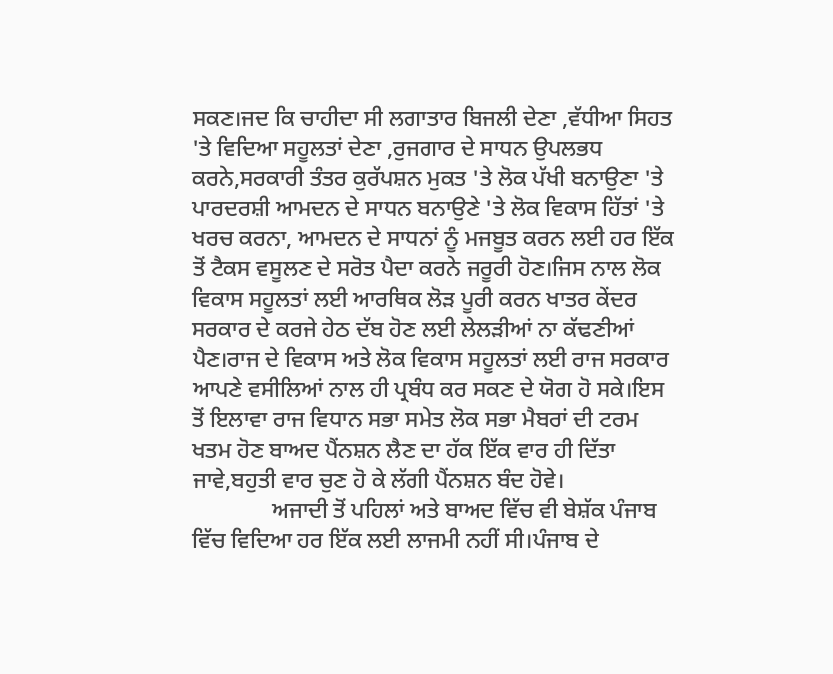ਸਕਣ।ਜਦ ਕਿ ਚਾਹੀਦਾ ਸੀ ਲਗਾਤਾਰ ਬਿਜਲੀ ਦੇਣਾ ,ਵੱਧੀਆ ਸਿਹਤ 'ਤੇ ਵਿਦਿਆ ਸਹੂਲਤਾਂ ਦੇਣਾ ,ਰੁਜਗਾਰ ਦੇ ਸਾਧਨ ਉਪਲਭਧ ਕਰਨੇ,ਸਰਕਾਰੀ ਤੰਤਰ ਕੁਰੱਪਸ਼ਨ ਮੁਕਤ 'ਤੇ ਲੋਕ ਪੱਖੀ ਬਨਾਉਣਾ 'ਤੇ ਪਾਰਦਰਸ਼ੀ ਆਮਦਨ ਦੇ ਸਾਧਨ ਬਨਾਉਣੇ 'ਤੇ ਲੋਕ ਵਿਕਾਸ ਹਿੱਤਾਂ 'ਤੇ ਖਰਚ ਕਰਨਾ, ਆਮਦਨ ਦੇ ਸਾਧਨਾਂ ਨੂੰ ਮਜਬੂਤ ਕਰਨ ਲਈ ਹਰ ਇੱਕ ਤੋਂ ਟੈਕਸ ਵਸੂਲਣ ਦੇ ਸਰੋਤ ਪੈਦਾ ਕਰਨੇ ਜਰੂਰੀ ਹੋਣ।ਜਿਸ ਨਾਲ ਲੋਕ ਵਿਕਾਸ ਸਹੂਲਤਾਂ ਲਈ ਆਰਥਿਕ ਲੋੜ ਪੂਰੀ ਕਰਨ ਖਾਤਰ ਕੇਂਦਰ ਸਰਕਾਰ ਦੇ ਕਰਜੇ ਹੇਠ ਦੱਬ ਹੋਣ ਲਈ ਲੇਲੜੀਆਂ ਨਾ ਕੱਢਣੀਆਂ ਪੈਣ।ਰਾਜ ਦੇ ਵਿਕਾਸ ਅਤੇ ਲੋਕ ਵਿਕਾਸ ਸਹੂਲਤਾਂ ਲਈ ਰਾਜ ਸਰਕਾਰ ਆਪਣੇ ਵਸੀਲਿਆਂ ਨਾਲ ਹੀ ਪ੍ਰਬੰਧ ਕਰ ਸਕਣ ਦੇ ਯੋਗ ਹੋ ਸਕੇ।ਇਸ ਤੋਂ ਇਲਾਵਾ ਰਾਜ ਵਿਧਾਨ ਸਭਾ ਸਮੇਤ ਲੋਕ ਸਭਾ ਮੈਬਰਾਂ ਦੀ ਟਰਮ ਖਤਮ ਹੋਣ ਬਾਅਦ ਪੈਂਨਸ਼ਨ ਲੈਣ ਦਾ ਹੱਕ ਇੱਕ ਵਾਰ ਹੀ ਦਿੱਤਾ ਜਾਵੇ,ਬਹੁਤੀ ਵਾਰ ਚੁਣ ਹੋ ਕੇ ਲੱਗੀ ਪੈਂਨਸ਼ਨ ਬੰਦ ਹੋਵੇ।
              ਅਜਾਦੀ ਤੋਂ ਪਹਿਲਾਂ ਅਤੇ ਬਾਅਦ ਵਿੱਚ ਵੀ ਬੇਸ਼ੱਕ ਪੰਜਾਬ ਵਿੱਚ ਵਿਦਿਆ ਹਰ ਇੱਕ ਲਈ ਲਾਜਮੀ ਨਹੀਂ ਸੀ।ਪੰਜਾਬ ਦੇ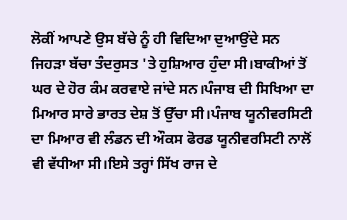ਲੋਕੀਂ ਆਪਣੇ ਉਸ ਬੱਚੇ ਨੂੰ ਹੀ ਵਿਦਿਆ ਦੁਆਉਂਦੇ ਸਨ ਜਿਹੜਾ ਬੱਚਾ ਤੰਦਰੁਸਤ 'ਤੇ ਹੁਸ਼ਿਆਰ ਹੁੰਦਾ ਸੀ।ਬਾਕੀਆਂ ਤੋਂ ਘਰ ਦੇ ਹੋਰ ਕੰਮ ਕਰਵਾਏ ਜਾਂਦੇ ਸਨ।ਪੰਜਾਬ ਦੀ ਸਿਖਿਆ ਦਾ ਮਿਆਰ ਸਾਰੇ ਭਾਰਤ ਦੇਸ਼ ਤੋਂ ਉੱਚਾ ਸੀ।ਪੰਜਾਬ ਯੂਨੀਵਰਸਿਟੀ ਦਾ ਮਿਆਰ ਵੀ ਲੰਡਨ ਦੀ ਔਕਸ ਫੋਰਡ ਯੂਨੀਵਰਸਿਟੀ ਨਾਲੋਂ ਵੀ ਵੱਧੀਆ ਸੀ।ਇਸੇ ਤਰ੍ਹਾਂ ਸਿੱਖ ਰਾਜ ਦੇ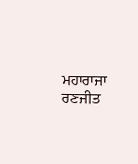ਮਹਾਰਾਜਾ ਰਣਜੀਤ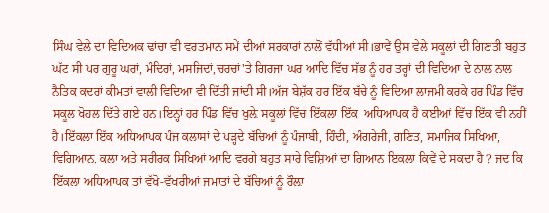ਸਿੰਘ ਵੇਲੇ ਦਾ ਵਿਦਿਅਕ ਢਾਂਚਾ ਵੀ ਵਰਤਮਾਨ ਸਮੇਂ ਦੀਆਂ ਸਰਕਾਰਾਂ ਨਾਲੋਂ ਵੱਧੀਆਂ ਸੀ।ਭਾਵੇਂ ਉਸ ਵੇਲੇ ਸਕੂਲਾਂ ਦੀ ਗਿਣਤੀ ਬਹੁਤ ਘੱਟ ਸੀ ਪਰ ਗੁਰੂ ਘਰਾਂ, ਮੰਦਿਰਾਂ, ਮਸਜਿਦਾਂ,ਚਰਚਾਂ'ਤੇ ਗਿਰਜਾ ਘਰ ਆਦਿ ਵਿੱਚ ਸੱਭ ਨੂੰ ਹਰ ਤਰ੍ਹਾਂ ਦੀ ਵਿਦਿਆ ਦੇ ਨਾਲ ਨਾਲ ਨੈਤਿਕ ਕਦਰਾਂ ਕੀਮਤਾਂ ਵਾਲੀ ਵਿਦਿਆ ਵੀ ਦਿੱਤੀ ਜਾਂਦੀ ਸੀ।ਅੱਜ ਬੇਸ਼ੱਕ ਹਰ ਇੱਕ ਬੱਚੇ ਨੂੰ ਵਿਦਿਆ ਲਾਜਮੀ ਕਰਕੇ ਹਰ ਪਿੰਡ ਵਿੱਚ ਸਕੂਲ ਖੋਹਲ ਦਿੱਤੇ ਗਏ ਹਨ।ਇਨ੍ਹਾਂ ਹਰ ਪਿੰਡ ਵਿੱਚ ਖੁਲ਼ੇ ਸਕੂਲਾਂ ਵਿੱਚ ਇੱਕਲਾ ਇੱਕ  ਅਧਿਆਪਕ ਹੈ ਕਈਆਂ ਵਿੱਚ ਇੱਕ ਵੀ ਨਹੀਂ ਹੈ।ਇੱਕਲਾ ਇੱਕ ਅਧਿਆਪਕ ਪੰਜ ਕਲਾਸਾਂ ਦੇ ਪੜ੍ਹਦੇ ਬੱਚਿਆਂ ਨੂੰ ਪੰਜਾਬੀ, ਹਿੰਦੀ, ਅੰਗਰੇਜੀ, ਗਣਿਤ, ਸਮਾਜਿਕ ਸਿਖਿਆ, ਵਿਗਿਆਨ. ਕਲਾ ਅਤੇ ਸਰੀਰਕ ਸਿਖਿਆਂ ਆਦਿ ਵਰਗੇ ਬਹੁਤ ਸਾਰੇ ਵਿਸ਼ਿਆਂ ਦਾ ਗਿਆਨ ਇਕਲਾ ਕਿਵੇਂ ਦੇ ਸਕਦਾ ਹੈ ? ਜਦ ਕਿ ਇੱਕਲਾ ਅਧਿਆਪਕ ਤਾਂ ਵੱਖੋ-ਵੱਖਰੀਆਂ ਜਮਾਤਾਂ ਦੇ ਬੱਚਿਆਂ ਨੂੰ ਰੌਲ਼ਾ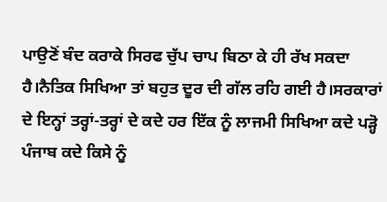ਪਾਉਣੋਂ ਬੰਦ ਕਰਾਕੇ ਸਿਰਫ ਚੁੱਪ ਚਾਪ ਬਿਠਾ ਕੇ ਹੀ ਰੱਖ ਸਕਦਾ ਹੈ।ਨੈਤਿਕ ਸਿਖਿਆ ਤਾਂ ਬਹੁਤ ਦੂਰ ਦੀ ਗੱਲ ਰਹਿ ਗਈ ਹੈ।ਸਰਕਾਰਾਂ ਦੇ ਇਨ੍ਹਾਂ ਤਰ੍ਹਾਂ-ਤਰ੍ਹਾਂ ਦੇ ਕਦੇ ਹਰ ਇੱਕ ਨੂੰ ਲਾਜਮੀ ਸਿਖਿਆ ਕਦੇ ਪੜ੍ਹੋ ਪੰਜਾਬ ਕਦੇ ਕਿਸੇ ਨੂੰ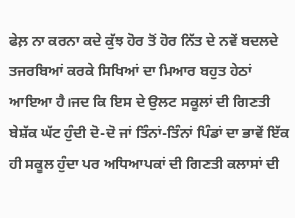ਫੇਲ਼ ਨਾ ਕਰਨਾ ਕਦੇ ਕੁੱਝ ਹੋਰ ਤੋਂ ਹੋਰ ਨਿੱਤ ਦੇ ਨਵੇਂ ਬਦਲਦੇ ਤਜਰਬਿਆਂ ਕਰਕੇ ਸਿਖਿਆਂ ਦਾ ਮਿਆਰ ਬਹੁਤ ਹੇਠਾਂ ਆਇਆ ਹੈ।ਜਦ ਕਿ ਇਸ ਦੇ ਉਲਟ ਸਕੂਲਾਂ ਦੀ ਗਿਣਤੀ ਬੇਸ਼ੱਕ ਘੱਟ ਹੁੰਦੀ ਦੋ-ਦੋ ਜਾਂ ਤਿੰਨਾਂ-ਤਿੰਨਾਂ ਪਿੰਡਾਂ ਦਾ ਭਾਵੇਂ ਇੱਕ ਹੀ ਸਕੂਲ ਹੁੰਦਾ ਪਰ ਅਧਿਆਪਕਾਂ ਦੀ ਗਿਣਤੀ ਕਲਾਸਾਂ ਦੀ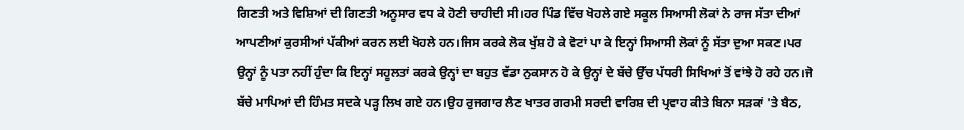ਗਿਣਤੀ ਅਤੇ ਵਿਸ਼ਿਆਂ ਦੀ ਗਿਣਤੀ ਅਨੂਸਾਰ ਵਧ ਕੇ ਹੋਣੀ ਚਾਹੀਦੀ ਸੀ।ਹਰ ਪਿੰਡ ਵਿੱਚ ਖੋਹਲੇ ਗਏ ਸਕੂਲ ਸਿਆਸੀ ਲੋਕਾਂ ਨੇ ਰਾਜ ਸੱਤਾ ਦੀਆਂ ਆਪਣੀਆਂ ਕੁਰਸੀਆਂ ਪੱਕੀਆਂ ਕਰਨ ਲਈ ਖੋਹਲੇ ਹਨ।ਜਿਸ ਕਰਕੇ ਲੋਕ ਖੁੱਸ਼ ਹੋ ਕੇ ਵੋਟਾਂ ਪਾ ਕੇ ਇਨ੍ਹਾਂ ਸਿਆਸੀ ਲੋਕਾਂ ਨੂੰ ਸੱਤਾ ਦੁਆ ਸਕਣ।ਪਰ ਉਨ੍ਹਾਂ ਨੂੰ ਪਤਾ ਨਹੀਂ ਹੁੰਦਾ ਕਿ ਇਨ੍ਹਾਂ ਸਹੂਲਤਾਂ ਕਰਕੇ ਉਨ੍ਹਾਂ ਦਾ ਬਹੁਤ ਵੱਡਾ ਨੁਕਸਾਨ ਹੋ ਕੇ ਉਨ੍ਹਾਂ ਦੇ ਬੱਚੇ ਉੱਚ ਪੱਧਰੀ ਸਿਖਿਆਂ ਤੋਂ ਵਾਂਝੇ ਹੋ ਰਹੇ ਹਨ।ਜੋ ਬੱਚੇ ਮਾਪਿਆਂ ਦੀ ਹਿੰਮਤ ਸਦਕੇ ਪੜ੍ਹ ਲਿਖ ਗਏ ਹਨ।ਉਹ ਰੁਜਗਾਰ ਲੈਣ ਖਾਤਰ ਗਰਮੀ ਸਰਦੀ ਵਾਰਿਸ਼ ਦੀ ਪ੍ਰਵਾਹ ਕੀਤੇ ਬਿਨਾ ਸੜਕਾਂ 'ਤੇ ਬੈਠ,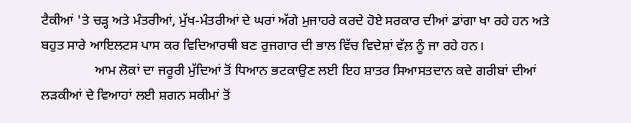ਟੈਕੀਆਂ 'ਤੇ ਚੜ੍ਹ ਅਤੇ ਮੰਤਰੀਆਂ, ਮੁੱਖ-ਮੰਤਰੀਆਂ ਦੇ ਘਰਾਂ ਅੱਗੇ ਮੁਜਾਹਰੇ ਕਰਦੇ ਹੋਏ ਸਰਕਾਰ ਦੀਆਂ ਡਾਂਗਾ ਖਾ ਰਹੇ ਹਨ ਅਤੇ ਬਹੁਤ ਸਾਰੇ ਆਇਲਟਸ ਪਾਸ ਕਰ ਵਿਦਿਆਰਥੀ ਬਣ ਰੁਜਗਾਰ ਦੀ ਭਾਲ ਵਿੱਚ ਵਿਦੇਸ਼ਾਂ ਵੱਲ਼ ਨੂੰ ਜਾ ਰਹੇ ਹਨ।
                ਆਮ ਲੋਕਾਂ ਦਾ ਜਰੂਰੀ ਮੁੱਦਿਆਂ ਤੋਂ ਧਿਆਨ ਭਟਕਾਉਣ ਲਈ ਇਹ ਸ਼ਾਤਰ ਸਿਆਸਤਦਾਨ ਕਦੇ ਗਰੀਬਾਂ ਦੀਆਂ ਲੜਕੀਆਂ ਦੇ ਵਿਆਹਾਂ ਲਈ ਸ਼ਗਨ ਸਕੀਮਾਂ ਤੋਂ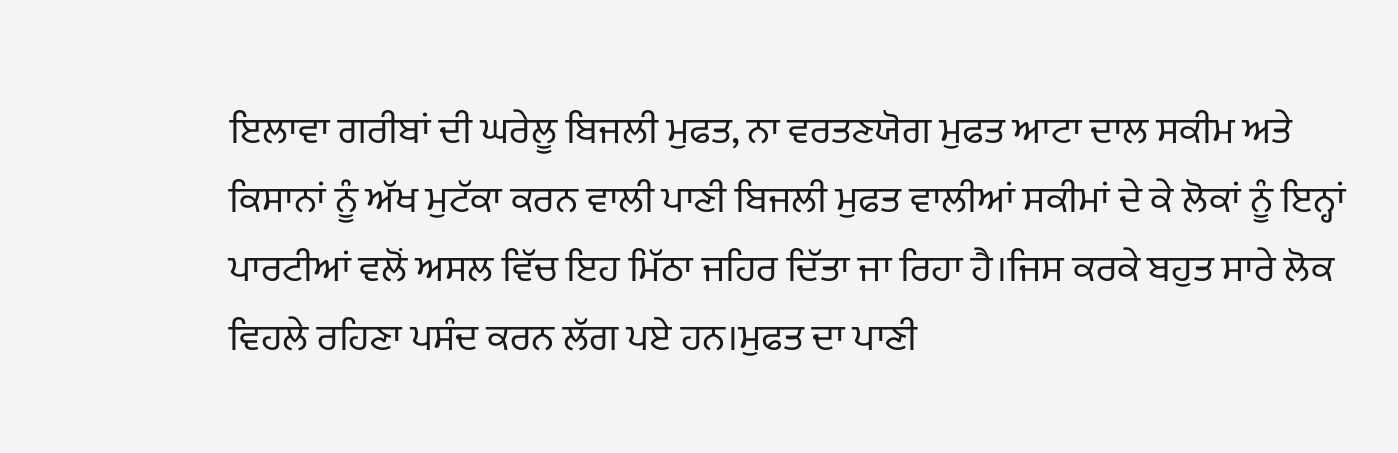ਇਲਾਵਾ ਗਰੀਬਾਂ ਦੀ ਘਰੇਲੂ ਬਿਜਲੀ ਮੁਫਤ, ਨਾ ਵਰਤਣਯੋਗ ਮੁਫਤ ਆਟਾ ਦਾਲ ਸਕੀਮ ਅਤੇ ਕਿਸਾਨਾਂ ਨੂੰ ਅੱਖ ਮੁਟੱਕਾ ਕਰਨ ਵਾਲੀ ਪਾਣੀ ਬਿਜਲੀ ਮੁਫਤ ਵਾਲੀਆਂ ਸਕੀਮਾਂ ਦੇ ਕੇ ਲੋਕਾਂ ਨੂੰ ਇਨ੍ਹਾਂ ਪਾਰਟੀਆਂ ਵਲੋਂ ਅਸਲ ਵਿੱਚ ਇਹ ਮਿੱਠਾ ਜਹਿਰ ਦਿੱਤਾ ਜਾ ਰਿਹਾ ਹੈ।ਜਿਸ ਕਰਕੇ ਬਹੁਤ ਸਾਰੇ ਲੋਕ ਵਿਹਲੇ ਰਹਿਣਾ ਪਸੰਦ ਕਰਨ ਲੱਗ ਪਏ ਹਨ।ਮੁਫਤ ਦਾ ਪਾਣੀ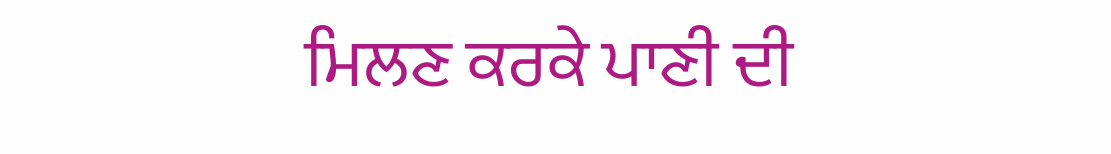ਮਿਲਣ ਕਰਕੇ ਪਾਣੀ ਦੀ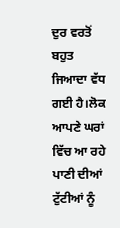ਦੁਰ ਵਰਤੋਂ  ਬਹੁਤ ਜਿਆਦਾ ਵੱਧ ਗਈ ਹੈ।ਲੋਕ ਆਪਣੇ ਘਰਾਂ ਵਿੱਚ ਆ ਰਹੇ ਪਾਣੀ ਦੀਆਂ ਟੁੱਟੀਆਂ ਨੂੰ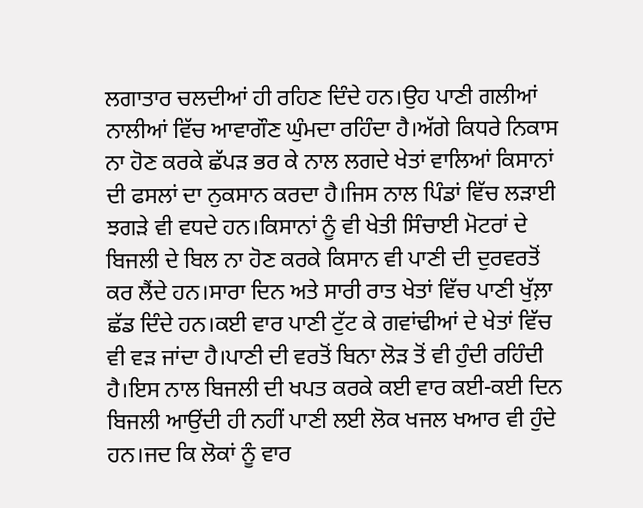ਲਗਾਤਾਰ ਚਲਦੀਆਂ ਹੀ ਰਹਿਣ ਦਿੰਦੇ ਹਨ।ਉਹ ਪਾਣੀ ਗਲੀਆਂ ਨਾਲੀਆਂ ਵਿੱਚ ਆਵਾਗੌਣ ਘੁੰਮਦਾ ਰਹਿੰਦਾ ਹੈ।ਅੱਗੇ ਕਿਧਰੇ ਨਿਕਾਸ ਨਾ ਹੋਣ ਕਰਕੇ ਛੱਪੜ ਭਰ ਕੇ ਨਾਲ ਲਗਦੇ ਖੇਤਾਂ ਵਾਲਿਆਂ ਕਿਸਾਨਾਂ ਦੀ ਫਸਲਾਂ ਦਾ ਨੁਕਸਾਨ ਕਰਦਾ ਹੈ।ਜਿਸ ਨਾਲ ਪਿੰਡਾਂ ਵਿੱਚ ਲੜਾਈ ਝਗੜੇ ਵੀ ਵਧਦੇ ਹਨ।ਕਿਸਾਨਾਂ ਨੂੰ ਵੀ ਖੇਤੀ ਸਿੰਚਾਈ ਮੋਟਰਾਂ ਦੇ ਬਿਜਲੀ ਦੇ ਬਿਲ ਨਾ ਹੋਣ ਕਰਕੇ ਕਿਸਾਨ ਵੀ ਪਾਣੀ ਦੀ ਦੁਰਵਰਤੋਂ ਕਰ ਲੈਂਦੇ ਹਨ।ਸਾਰਾ ਦਿਨ ਅਤੇ ਸਾਰੀ ਰਾਤ ਖੇਤਾਂ ਵਿੱਚ ਪਾਣੀ ਖੁੱਲ਼ਾ ਛੱਡ ਦਿੰਦੇ ਹਨ।ਕਈ ਵਾਰ ਪਾਣੀ ਟੁੱਟ ਕੇ ਗਵਾਂਢੀਆਂ ਦੇ ਖੇਤਾਂ ਵਿੱਚ ਵੀ ਵੜ ਜਾਂਦਾ ਹੈ।ਪਾਣੀ ਦੀ ਵਰਤੋਂ ਬਿਨਾ ਲੋੜ ਤੋਂ ਵੀ ਹੁੰਦੀ ਰਹਿੰਦੀ ਹੈ।ਇਸ ਨਾਲ ਬਿਜਲੀ ਦੀ ਖਪਤ ਕਰਕੇ ਕਈ ਵਾਰ ਕਈ-ਕਈ ਦਿਨ ਬਿਜਲੀ ਆਉਂਦੀ ਹੀ ਨਹੀਂ ਪਾਣੀ ਲਈ ਲੋਕ ਖਜਲ ਖਆਰ ਵੀ ਹੁੰਦੇ ਹਨ।ਜਦ ਕਿ ਲੋਕਾਂ ਨੂੰ ਵਾਰ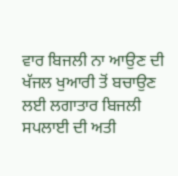ਵਾਰ ਬਿਜਲੀ ਨਾ ਆਉਣ ਦੀ ਖੱਜਲ ਖੁਆਰੀ ਤੋਂ ਬਚਾਉਣ ਲਈ ਲਗਾਤਾਰ ਬਿਜਲੀ ਸਪਲਾਈ ਦੀ ਅਤੀ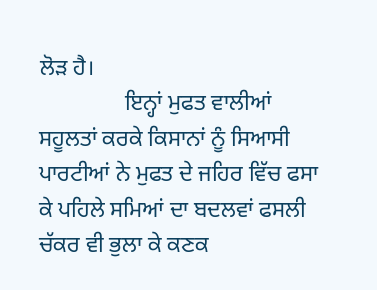ਲੋੜ ਹੈ।
               ਇਨ੍ਹਾਂ ਮੁਫਤ ਵਾਲੀਆਂ ਸਹੂਲਤਾਂ ਕਰਕੇ ਕਿਸਾਨਾਂ ਨੂੰ ਸਿਆਸੀ ਪਾਰਟੀਆਂ ਨੇ ਮੁਫਤ ਦੇ ਜਹਿਰ ਵਿੱਚ ਫਸਾ ਕੇ ਪਹਿਲੇ ਸਮਿਆਂ ਦਾ ਬਦਲਵਾਂ ਫਸਲੀ ਚੱਕਰ ਵੀ ਭੁਲਾ ਕੇ ਕਣਕ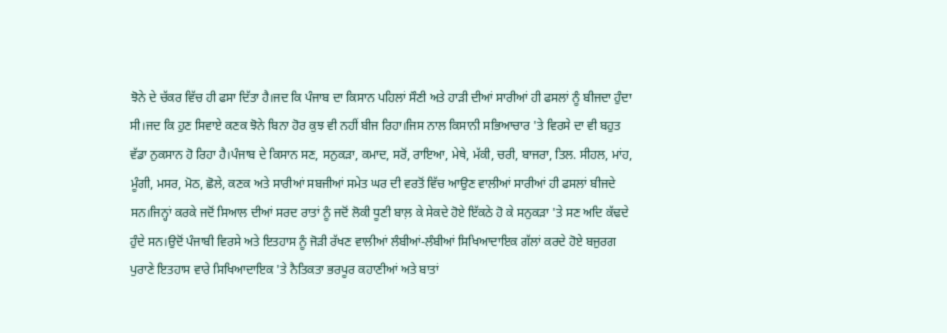ਝੋਨੇ ਦੇ ਚੱਕਰ ਵਿੱਚ ਹੀ ਫਸਾ ਦਿੱਤਾ ਹੈ।ਜਦ ਕਿ ਪੰਜਾਬ ਦਾ ਕਿਸਾਨ ਪਹਿਲਾਂ ਸੌਣੀ ਅਤੇ ਹਾੜੀ ਦੀਆਂ ਸਾਰੀਆਂ ਹੀ ਫਸਲਾਂ ਨੂੰ ਬੀਜਦਾ ਹੁੰਦਾ ਸੀ।ਜਦ ਕਿ ਹੁਣ ਸਿਵਾਏ ਕਣਕ ਝੋਨੇ ਬਿਨਾ ਹੋਰ ਕੁਝ ਵੀ ਨਹੀਂ ਬੀਜ ਰਿਹਾ।ਜਿਸ ਨਾਲ ਕਿਸਾਨੀ ਸਭਿਆਚਾਰ 'ਤੇ ਵਿਰਸੇ ਦਾ ਵੀ ਬਹੁਤ ਵੱਡਾ ਨੁਕਸਾਨ ਹੋ ਰਿਹਾ ਹੈ।ਪੰਜਾਬ ਦੇ ਕਿਸਾਨ ਸਣ, ਸਨੁਕੜਾ, ਕਮਾਦ, ਸਰੋਂ, ਰਾਇਆ, ਮੇਥੇ, ਮੱਕੀ, ਚਰੀ, ਬਾਜਰਾ, ਤਿਲ. ਸੀਹਲ, ਮਾਂਹ, ਮੂੰਗੀ, ਮਸਰ, ਮੋਠ, ਛੋਲੇ, ਕਣਕ ਅਤੇ ਸਾਰੀਆਂ ਸਬਜੀਆਂ ਸਮੇਤ ਘਰ ਦੀ ਵਰਤੋਂ ਵਿੱਚ ਆਉਣ ਵਾਲੀਆਂ ਸਾਰੀਆਂ ਹੀ ਫਸਲਾਂ ਬੀਜਦੇ ਸਨ।ਜਿਨ੍ਹਾਂ ਕਰਕੇ ਜਦੋਂ ਸਿਆਲ ਦੀਆਂ ਸਰਦ ਰਾਤਾਂ ਨੂੰ ਜਦੋਂ ਲੋਕੀ ਧੂਣੀ ਬਾਲ਼ ਕੇ ਸੇਕਦੇ ਹੋਏ ਇੱਕਠੇ ਹੋ ਕੇ ਸਨੁਕੜਾ 'ਤੇ ਸਣ ਅਦਿ ਕੱਢਦੇ ਹੁੰਦੇ ਸਨ।ਉਦੋਂ ਪੰਜਾਬੀ ਵਿਰਸੇ ਅਤੇ ਇਤਹਾਸ ਨੂੰ ਜੋੜੀ ਰੱਖਣ ਵਾਲੀਆਂ ਲੰਬੀਆਂ-ਲੰਬੀਆਂ ਸਿਖਿਆਦਾਇਕ ਗੱਲਾਂ ਕਰਦੇ ਹੋਏ ਬਜੁਰਗ ਪੁਰਾਣੇ ਇਤਹਾਸ ਵਾਰੇ ਸਿਖਿਆਦਾਇਕ 'ਤੇ ਨੈਤਿਕਤਾ ਭਰਪੂਰ ਕਹਾਣੀਆਂ ਅਤੇ ਬਾਤਾਂ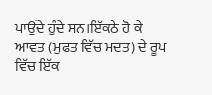ਪਾਉਂਦੇ ਹੁੰਦੇ ਸਨ।ਇੱਕਠੇ ਹੋ ਕੇ ਆਵਤ (ਮੁਫਤ ਵਿੱਚ ਮਦਤ) ਦੇ ਰੂਪ ਵਿੱਚ ਇੱਕ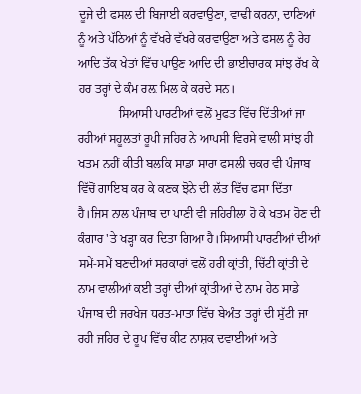ਦੂਜੇ ਦੀ ਫਸਲ ਦੀ ਬਿਜਾਈ ਕਰਵਾਉਣਾ, ਵਾਢੀ ਕਰਨਾ, ਦਾਣਿਆਂ ਨੂੰ ਅਤੇ ਪੱਠਿਆਂ ਨੂੰ ਵੱਖਰੇ ਵੱਖਰੇ ਕਰਵਾਉਣਾ ਅਤੇ ਫਸਲ ਨੂੰ ਰੇਹ ਆਦਿ ਤੱਕ ਖੇਤਾਂ ਵਿੱਚ ਪਾਉਣ ਆਦਿ ਦੀ ਭਾਈਚਾਰਕ ਸਾਂਝ ਰੱਖ ਕੇ ਹਰ ਤਰ੍ਹਾਂ ਦੇ ਕੰਮ ਰਲ਼ ਮਿਲ ਕੇ ਕਰਦੇ ਸਨ।
             ਸਿਆਸੀ ਪਾਰਟੀਆਂ ਵਲੋਂ ਮੁਫਤ ਵਿੱਚ ਦਿੱਤੀਆਂ ਜਾ ਰਹੀਆਂ ਸਹੂਲਤਾਂ ਰੂਪੀ ਜਹਿਰ ਨੇ ਆਪਸੀ ਵਿਰਸੇ ਵਾਲੀ ਸਾਂਝ ਹੀ ਖਤਮ ਨਹੀਂ ਕੀਤੀ ਬਲਕਿ ਸਾਡਾ ਸਾਰਾ ਫਸਲੀ ਚਕਰ ਵੀ ਪੰਜਾਬ ਵਿੱਚੋਂ ਗਾਇਬ ਕਰ ਕੇ ਕਣਕ ਝੋਨੇ ਦੀ ਲੱਤ ਵਿੱਚ ਫਸਾ ਦਿੱਤਾ ਹੈ।ਜਿਸ ਨਾਲ ਪੰਜਾਬ ਦਾ ਪਾਣੀ ਵੀ ਜਹਿਰੀਲਾ ਹੋ ਕੇ ਖਤਮ ਹੋਣ ਦੀ ਕੰਗਾਰ 'ਤੇ ਖੜ੍ਹਾ ਕਰ ਦਿਤਾ ਗਿਆ ਹੈ।ਸਿਆਸੀ ਪਾਰਟੀਆਂ ਦੀਆਂ ਸਮੇਂ-ਸਮੇਂ ਬਣਦੀਆਂ ਸਰਕਾਰਾਂ ਵਲੋਂ ਹਰੀ ਕ੍ਰਾਂਤੀ, ਚਿੱਟੀ ਕ੍ਰਾਂਤੀ ਦੇ ਨਾਮ ਵਾਲੀਆਂ ਕਈ ਤਰ੍ਹਾਂ ਦੀਆਂ ਕ੍ਰਾਂਤੀਆਂ ਦੇ ਨਾਮ ਹੇਠ ਸਾਡੇ ਪੰਜਾਬ ਦੀ ਜਰਖੇਜ ਧਰਤ-ਮਾਤਾ ਵਿੱਚ ਬੇਅੰਤ ਤਰ੍ਹਾਂ ਦੀ ਸੁੱਟੀ ਜਾ ਰਹੀ ਜਹਿਰ ਦੇ ਰੂਪ ਵਿੱਚ ਕੀਟ ਨਾਸ਼ਕ ਦਵਾਈਆਂ ਅਤੇ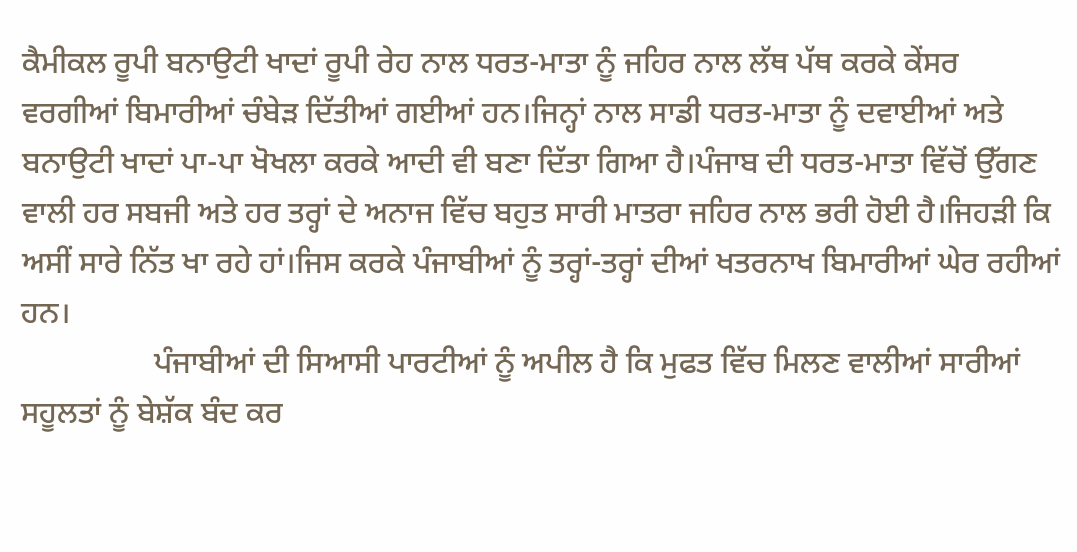ਕੈਮੀਕਲ ਰੂਪੀ ਬਨਾਉਟੀ ਖਾਦਾਂ ਰੂਪੀ ਰੇਹ ਨਾਲ ਧਰਤ-ਮਾਤਾ ਨੂੰ ਜਹਿਰ ਨਾਲ ਲੱਥ ਪੱਥ ਕਰਕੇ ਕੇਂਸਰ ਵਰਗੀਆਂ ਬਿਮਾਰੀਆਂ ਚੰਬੇੜ ਦਿੱਤੀਆਂ ਗਈਆਂ ਹਨ।ਜਿਨ੍ਹਾਂ ਨਾਲ ਸਾਡੀ ਧਰਤ-ਮਾਤਾ ਨੂੰ ਦਵਾਈਆਂ ਅਤੇ ਬਨਾਉਟੀ ਖਾਦਾਂ ਪਾ-ਪਾ ਖੋਖਲਾ ਕਰਕੇ ਆਦੀ ਵੀ ਬਣਾ ਦਿੱਤਾ ਗਿਆ ਹੈ।ਪੰਜਾਬ ਦੀ ਧਰਤ-ਮਾਤਾ ਵਿੱਚੋਂ ਉੱਗਣ ਵਾਲੀ ਹਰ ਸਬਜੀ ਅਤੇ ਹਰ ਤਰ੍ਹਾਂ ਦੇ ਅਨਾਜ ਵਿੱਚ ਬਹੁਤ ਸਾਰੀ ਮਾਤਰਾ ਜਹਿਰ ਨਾਲ ਭਰੀ ਹੋਈ ਹੈ।ਜਿਹੜੀ ਕਿ ਅਸੀਂ ਸਾਰੇ ਨਿੱਤ ਖਾ ਰਹੇ ਹਾਂ।ਜਿਸ ਕਰਕੇ ਪੰਜਾਬੀਆਂ ਨੂੰ ਤਰ੍ਹਾਂ-ਤਰ੍ਹਾਂ ਦੀਆਂ ਖਤਰਨਾਖ ਬਿਮਾਰੀਆਂ ਘੇਰ ਰਹੀਆਂ ਹਨ।
                 ਪੰਜਾਬੀਆਂ ਦੀ ਸਿਆਸੀ ਪਾਰਟੀਆਂ ਨੂੰ ਅਪੀਲ ਹੈ ਕਿ ਮੁਫਤ ਵਿੱਚ ਮਿਲਣ ਵਾਲੀਆਂ ਸਾਰੀਆਂ ਸਹੂਲਤਾਂ ਨੂੰ ਬੇਸ਼ੱਕ ਬੰਦ ਕਰ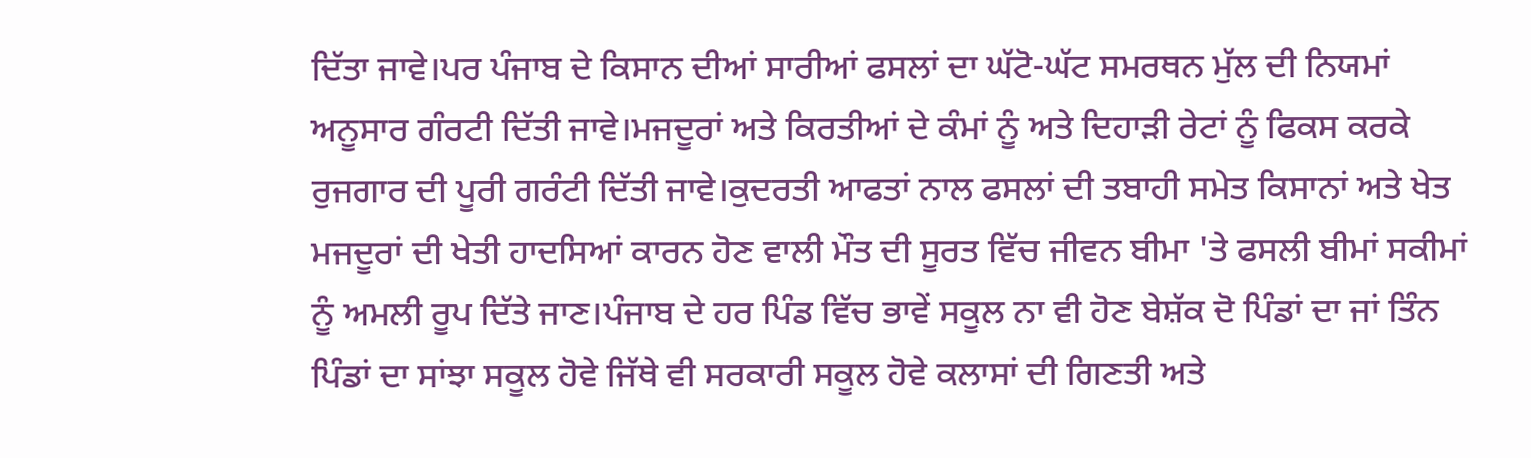ਦਿੱਤਾ ਜਾਵੇ।ਪਰ ਪੰਜਾਬ ਦੇ ਕਿਸਾਨ ਦੀਆਂ ਸਾਰੀਆਂ ਫਸਲਾਂ ਦਾ ਘੱਟੋ-ਘੱਟ ਸਮਰਥਨ ਮੁੱਲ ਦੀ ਨਿਯਮਾਂ ਅਨੂਸਾਰ ਗੰਰਟੀ ਦਿੱਤੀ ਜਾਵੇ।ਮਜਦੂਰਾਂ ਅਤੇ ਕਿਰਤੀਆਂ ਦੇ ਕੰਮਾਂ ਨੂੰ ਅਤੇ ਦਿਹਾੜੀ ਰੇਟਾਂ ਨੂੰ ਫਿਕਸ ਕਰਕੇ ਰੁਜਗਾਰ ਦੀ ਪੂਰੀ ਗਰੰਟੀ ਦਿੱਤੀ ਜਾਵੇ।ਕੁਦਰਤੀ ਆਫਤਾਂ ਨਾਲ ਫਸਲਾਂ ਦੀ ਤਬਾਹੀ ਸਮੇਤ ਕਿਸਾਨਾਂ ਅਤੇ ਖੇਤ ਮਜਦੂਰਾਂ ਦੀ ਖੇਤੀ ਹਾਦਸਿਆਂ ਕਾਰਨ ਹੋਣ ਵਾਲੀ ਮੌਤ ਦੀ ਸੂਰਤ ਵਿੱਚ ਜੀਵਨ ਬੀਮਾ 'ਤੇ ਫਸਲੀ ਬੀਮਾਂ ਸਕੀਮਾਂ ਨੂੰ ਅਮਲੀ ਰੂਪ ਦਿੱਤੇ ਜਾਣ।ਪੰਜਾਬ ਦੇ ਹਰ ਪਿੰਡ ਵਿੱਚ ਭਾਵੇਂ ਸਕੂਲ ਨਾ ਵੀ ਹੋਣ ਬੇਸ਼ੱਕ ਦੋ ਪਿੰਡਾਂ ਦਾ ਜਾਂ ਤਿੰਨ ਪਿੰਡਾਂ ਦਾ ਸਾਂਝਾ ਸਕੂਲ ਹੋਵੇ ਜਿੱਥੇ ਵੀ ਸਰਕਾਰੀ ਸਕੂਲ ਹੋਵੇ ਕਲਾਸਾਂ ਦੀ ਗਿਣਤੀ ਅਤੇ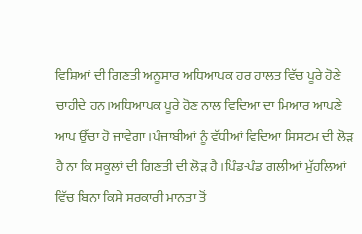ਵਿਸ਼ਿਆਂ ਦੀ ਗਿਣਤੀ ਅਨੂਸਾਰ ਅਧਿਆਪਕ ਹਰ ਹਾਲਤ ਵਿੱਚ ਪੂਰੇ ਹੋਣੇ ਚਾਹੀਦੇ ਹਨ।ਅਧਿਆਪਕ ਪੂਰੇ ਹੋਣ ਨਾਲ ਵਿਦਿਆ ਦਾ ਮਿਆਰ ਆਪਣੇ ਆਪ ਉੱਚਾ ਹੋ ਜਾਵੇਗਾ।ਪੰਜਾਬੀਆਂ ਨੂੰ ਵੱਧੀਆਂ ਵਿਦਿਆ ਸਿਸਟਮ ਦੀ ਲੋੜ ਹੈ ਨਾ ਕਿ ਸਕੂਲਾਂ ਦੀ ਗਿਣਤੀ ਦੀ ਲੋੜ ਹੈ।ਪਿੰਡ-ਪੰਡ ਗਲੀਆਂ ਮੁੱਹਲਿਆਂ ਵਿੱਚ ਬਿਨਾ ਕਿਸੇ ਸਰਕਾਰੀ ਮਾਨਤਾ ਤੋਂ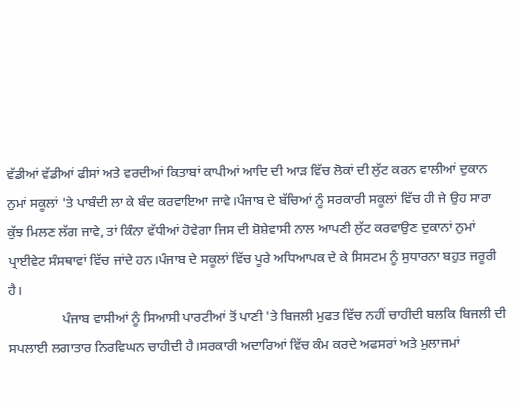ਵੱਡੀਆਂ ਵੱਡੀਆਂ ਫੀਸਾਂ ਅਤੇ ਵਰਦੀਆਂ ਕਿਤਾਬਾਂ ਕਾਪੀਆਂ ਆਦਿ ਦੀ ਆੜ ਵਿੱਚ ਲੋਕਾਂ ਦੀ ਲੁੱਟ ਕਰਨ ਵਾਲੀਆਂ ਦੁਕਾਨ ਨੁਮਾਂ ਸਕੂਲਾਂ 'ਤੇ ਪਾਬੰਦੀ ਲਾ ਕੇ ਬੰਦ ਕਰਵਾਇਆ ਜਾਵੇ।ਪੰਜਾਬ ਦੇ ਬੱਚਿਆਂ ਨੂੰ ਸਰਕਾਰੀ ਸਕੂਲਾਂ ਵਿੱਚ ਹੀ ਜੇ ਉਹ ਸਾਰਾ ਕੁੱਝ ਮਿਲਣ ਲੱਗ ਜਾਵੇ, ਤਾਂ ਕਿੰਨਾ ਵੱਧੀਆਂ ਹੋਵੇਗਾ ਜਿਸ ਦੀ ਸ਼ੋਸ਼ੇਵਾਸੀ ਨਾਲ ਆਪਣੀ ਲੁੱਟ ਕਰਵਾਉਣ ਦੁਕਾਨਾਂ ਨੁਮਾਂ ਪ੍ਰਾਈਵੇਟ ਸੰਸਥਾਵਾਂ ਵਿੱਚ ਜਾਂਦੇ ਹਨ।ਪੰਜਾਬ ਦੇ ਸਕੂਲਾਂ ਵਿੱਚ ਪੂਰੇ ਅਧਿਆਪਕ ਦੇ ਕੇ ਸਿਸਟਮ ਨੂੰ ਸੁਧਾਰਨਾ ਬਹੁਤ ਜਰੂਰੀ ਹੈ।
                ਪੰਜਾਬ ਵਾਸੀਆਂ ਨੂੰ ਸਿਆਸੀ ਪਾਰਟੀਆਂ ਤੋਂ ਪਾਣੀ 'ਤੇ ਬਿਜਲੀ ਮੁਫਤ ਵਿੱਚ ਨਹੀਂ ਚਾਹੀਦੀ ਬਲਕਿ ਬਿਜਲੀ ਦੀ ਸਪਲਾਈ ਲਗਾਤਾਰ ਨਿਰਵਿਘਨ ਚਾਹੀਦੀ ਹੈ।ਸਰਕਾਰੀ ਅਦਾਰਿਆਂ ਵਿੱਚ ਕੰਮ ਕਰਦੇ ਅਫਸਰਾਂ ਅਤੇ ਮੁਲਾਜਮਾਂ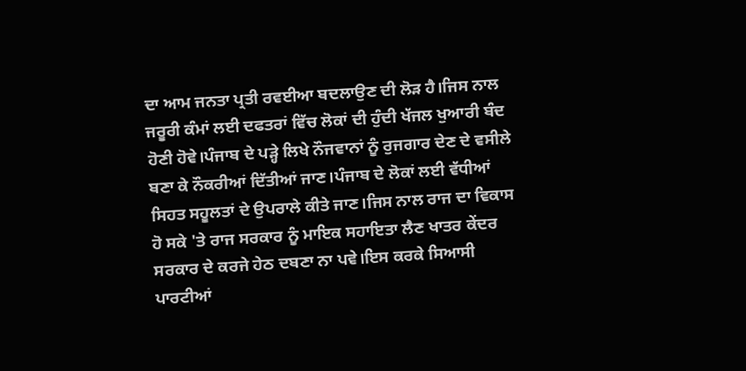ਦਾ ਆਮ ਜਨਤਾ ਪ੍ਰਤੀ ਰਵਈਆ ਬਦਲਾਉਣ ਦੀ ਲੋੜ ਹੈ।ਜਿਸ ਨਾਲ ਜਰੂਰੀ ਕੰਮਾਂ ਲਈ ਦਫਤਰਾਂ ਵਿੱਚ ਲੋਕਾਂ ਦੀ ਹੁੰਦੀ ਖੱਜਲ ਖੁਆਰੀ ਬੰਦ ਹੋਣੀ ਹੋਵੇ।ਪੰਜਾਬ ਦੇ ਪੜ੍ਹੇ ਲਿਖੇ ਨੌਜਵਾਨਾਂ ਨੂੰ ਰੁਜਗਾਰ ਦੇਣ ਦੇ ਵਸੀਲੇ ਬਣਾ ਕੇ ਨੌਕਰੀਆਂ ਦਿੱਤੀਆਂ ਜਾਣ।ਪੰਜਾਬ ਦੇ ਲੋਕਾਂ ਲਈ ਵੱਧੀਆਂ ਸਿਹਤ ਸਹੂਲਤਾਂ ਦੇ ਉਪਰਾਲੇ ਕੀਤੇ ਜਾਣ।ਜਿਸ ਨਾਲ ਰਾਜ ਦਾ ਵਿਕਾਸ ਹੋ ਸਕੇ 'ਤੇ ਰਾਜ ਸਰਕਾਰ ਨੂੰ ਮਾਇਕ ਸਹਾਇਤਾ ਲੈਣ ਖਾਤਰ ਕੇਂਦਰ ਸਰਕਾਰ ਦੇ ਕਰਜੇ ਹੇਠ ਦਬਣਾ ਨਾ ਪਵੇ।ਇਸ ਕਰਕੇ ਸਿਆਸੀ ਪਾਰਟੀਆਂ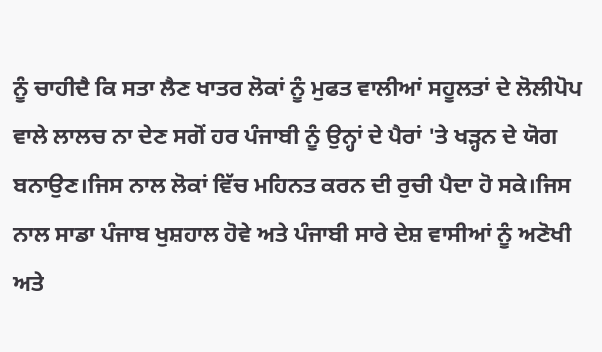ਨੂੰ ਚਾਹੀਦੈ ਕਿ ਸਤਾ ਲੈਣ ਖਾਤਰ ਲੋਕਾਂ ਨੂੰ ਮੁਫਤ ਵਾਲੀਆਂ ਸਹੂਲਤਾਂ ਦੇ ਲੋਲੀਪੋਪ ਵਾਲੇ ਲਾਲਚ ਨਾ ਦੇਣ ਸਗੋਂ ਹਰ ਪੰਜਾਬੀ ਨੂੰ ਉਨ੍ਹਾਂ ਦੇ ਪੈਰਾਂ 'ਤੇ ਖੜ੍ਹਨ ਦੇ ਯੋਗ ਬਨਾਉਣ।ਜਿਸ ਨਾਲ ਲੋਕਾਂ ਵਿੱਚ ਮਹਿਨਤ ਕਰਨ ਦੀ ਰੁਚੀ ਪੈਦਾ ਹੋ ਸਕੇ।ਜਿਸ ਨਾਲ ਸਾਡਾ ਪੰਜਾਬ ਖੁਸ਼ਹਾਲ ਹੋਵੇ ਅਤੇ ਪੰਜਾਬੀ ਸਾਰੇ ਦੇਸ਼ ਵਾਸੀਆਂ ਨੂੰ ਅਣੋਖੀ ਅਤੇ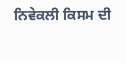ਨਿਵੇਕਲੀ ਕਿਸਮ ਦੀ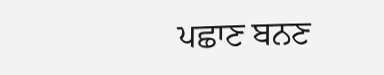ਪਛਾਣ ਬਨਣ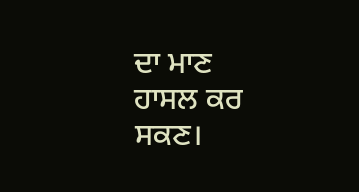ਦਾ ਮਾਣ ਹਾਸਲ ਕਰ ਸਕਣ।